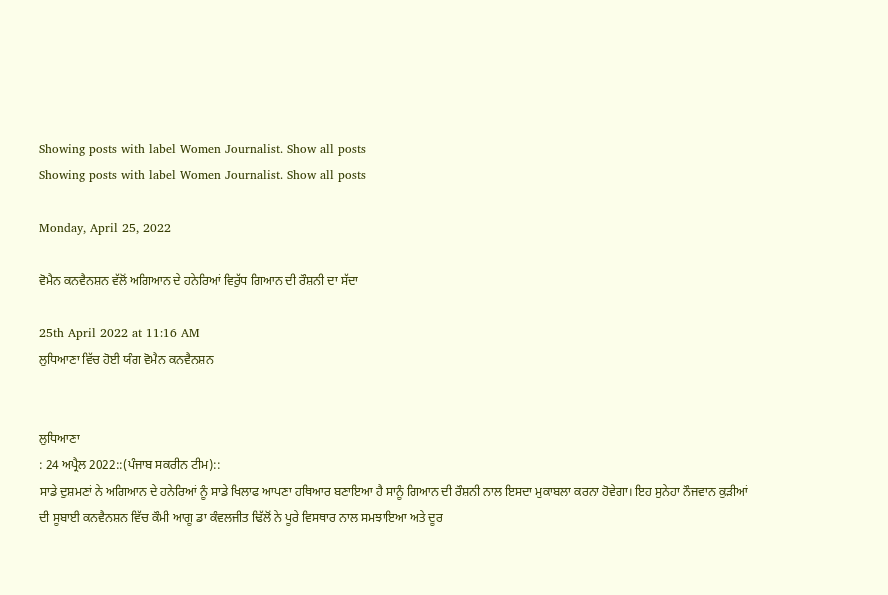Showing posts with label Women Journalist. Show all posts
Showing posts with label Women Journalist. Show all posts

Monday, April 25, 2022

ਵੋਮੈਨ ਕਨਵੈਨਸ਼ਨ ਵੱਲੋਂ ਅਗਿਆਨ ਦੇ ਹਨੇਰਿਆਂ ਵਿਰੁੱਧ ਗਿਆਨ ਦੀ ਰੌਸ਼ਨੀ ਦਾ ਸੱਦਾ

25th April 2022 at 11:16 AM
ਲੁਧਿਆਣਾ ਵਿੱਚ ਹੋਈ ਯੰਗ ਵੋਮੈਨ ਕਨਵੈਨਸ਼ਨ


ਲੁਧਿਆਣਾ
: 24 ਅਪ੍ਰੈਲ 2022::(ਪੰਜਾਬ ਸਕਰੀਨ ਟੀਮ)::
ਸਾਡੇ ਦੁਸ਼ਮਣਾਂ ਨੇ ਅਗਿਆਨ ਦੇ ਹਨੇਰਿਆਂ ਨੂੰ ਸਾਡੇ ਖਿਲਾਫ ਆਪਣਾ ਹਥਿਆਰ ਬਣਾਇਆ ਹੈ ਸਾਨੂੰ ਗਿਆਨ ਦੀ ਰੌਸ਼ਨੀ ਨਾਲ ਇਸਦਾ ਮੁਕਾਬਲਾ ਕਰਨਾ ਹੋਵੇਗਾ। ਇਹ ਸੁਨੇਹਾ ਨੌਜਵਾਨ ਕੁੜੀਆਂ ਦੀ ਸੂਬਾਈ ਕਨਵੈਨਸ਼ਨ ਵਿੱਚ ਕੌਮੀ ਆਗੂ ਡਾ ਕੰਵਲਜੀਤ ਢਿੱਲੋਂ ਨੇ ਪੂਰੇ ਵਿਸਥਾਰ ਨਾਲ ਸਮਝਾਇਆ ਅਤੇ ਦੂਰ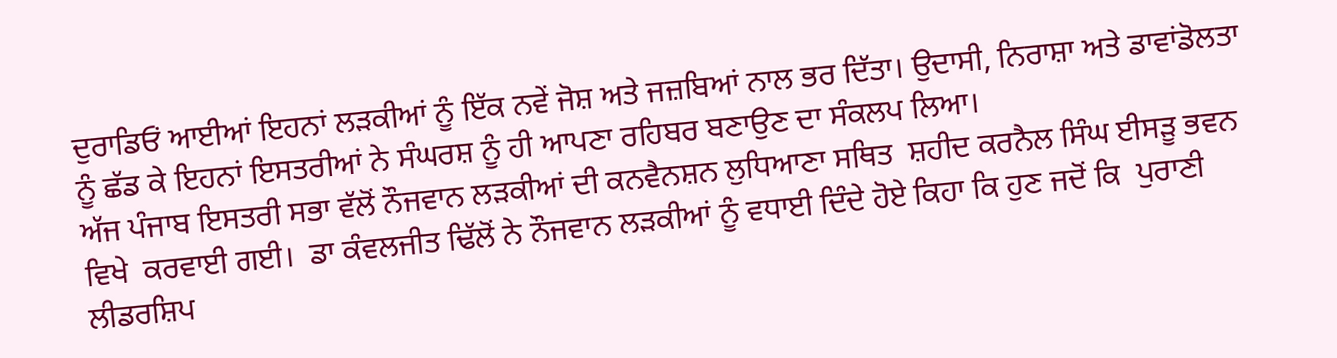ਦੁਰਾਡਿਓਂ ਆਈਆਂ ਇਹਨਾਂ ਲੜਕੀਆਂ ਨੂੰ ਇੱਕ ਨਵੇਂ ਜੋਸ਼ ਅਤੇ ਜਜ਼ਬਿਆਂ ਨਾਲ ਭਰ ਦਿੱਤਾ। ਉਦਾਸੀ, ਨਿਰਾਸ਼ਾ ਅਤੇ ਡਾਵਾਂਡੋਲਤਾ ਨੂੰ ਛੱਡ ਕੇ ਇਹਨਾਂ ਇਸਤਰੀਆਂ ਨੇ ਸੰਘਰਸ਼ ਨੂੰ ਹੀ ਆਪਣਾ ਰਹਿਬਰ ਬਣਾਉਣ ਦਾ ਸੰਕਲਪ ਲਿਆ।
ਅੱਜ ਪੰਜਾਬ ਇਸਤਰੀ ਸਭਾ ਵੱਲੋਂ ਨੌਜਵਾਨ ਲੜਕੀਆਂ ਦੀ ਕਨਵੈਨਸ਼ਨ ਲੁਧਿਆਣਾ ਸਥਿਤ  ਸ਼ਹੀਦ ਕਰਨੈਲ ਸਿੰਘ ਈਸਡ਼ੂ ਭਵਨ ਵਿਖੇ  ਕਰਵਾਈ ਗਈ।  ਡਾ ਕੰਵਲਜੀਤ ਢਿੱਲੋਂ ਨੇ ਨੌਜਵਾਨ ਲੜਕੀਆਂ ਨੂੰ ਵਧਾਈ ਦਿੰਦੇ ਹੋਏ ਕਿਹਾ ਕਿ ਹੁਣ ਜਦੋਂ ਕਿ  ਪੁਰਾਣੀ ਲੀਡਰਸ਼ਿਪ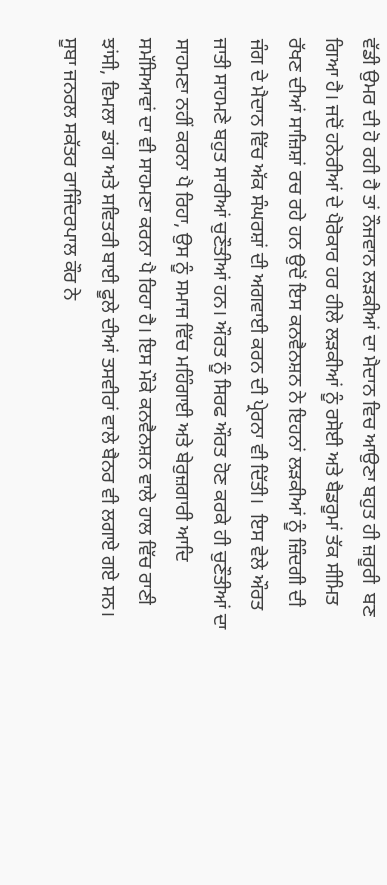ਵੱਡੀ ਉਮਰ ਦੀ ਹੋ ਰਹੀ ਹੈ ਤਾਂ ਨੌਜਵਾਨ ਲੜਕੀਆਂ ਦਾ ਮੈਦਾਨ ਵਿਚ ਆਉਣਾ ਬਹੁਤ ਹੀ ਜ਼ਰੂਰੀ  ਬਣ ਗਿਆ ਹੈ। ਜਦੋਂ ਹਨੇਰੀਆਂ ਦੇ ਪੈਰੋਕਾਰ ਹਰ ਹੀਲੇ ਲੜਕੀਆਂ ਨੂੰ ਰਸੋਈ ਅਤੇ ਬੈਡਰੂਮਾਂ ਤੱਕ ਸੀਮਿਤ ਰੱਖਣ ਦੀਆਂ ਸਾਜ਼ਿਸ਼ਾਂ ਰਚ ਰਹੇ ਹਨ ਉਦੋਂ ਇਸ ਕਨਵੈਨਸ਼ਨ ਨੇ ਇਹਨਾਂ ਲੜਕੀਆਂ ਨੂੰ ਜ਼ਿੰਦਗੀ ਦੀ ਜੰਗ ਦੇ ਮੈਦਾਨ ਵਿੱਚ ਅੱਕ ਸੰਘਰਸ਼ਾਂ ਦੀ ਅਗਵਾਈ ਕਰਨ ਦੀ ਪ੍ਰੇਰਨਾ ਵੀ ਦਿੱਤੀ।  ਇਸ ਵੇਲੇ ਔਰਤ ਜਾਤੀ ਸਾਹਮਣੇ ਬਹੁਤ ਸਾਰੀਆਂ ਚੁਣੌਤੀਆਂ ਹਨ। ਔਰਤ ਨੂੰ ਸਿਰਫ ਔਰਤ ਹੋਣ ਕਰਕੇ ਹੀ ਚੁਣੌਤੀਆਂ ਦਾ ਸਾਹਮਣਾ ਨਹੀਂ ਕਰਨਾ ਪੈ ਰਿਹਾ, ਉਸ ਨੂੰ ਸਮਾਜ ਵਿੱਚ ਮਹਿੰਗਾਈ ਅਤੇ ਬੇਰੁਜ਼ਗਾਰੀ ਆਦਿ ਸਮੱਸਿਆਵਾਂ ਦਾ ਵੀ ਸਾਹਮਣਾ ਕਰਨਾ ਪੈ ਰਿਹਾ ਹੈ। ਇਸ ਮੌਕੇ ਕਨਵੈਨਸ਼ਨ ਵਾਲੇ ਹਾਲ ਵਿੱਚ ਰਾਣੀ ਝਾਂਸੀ, ਵਿਮਲਾ ਡਾਂਗ ਅਤੇ ਸਵਿਤਰੀ ਬਾਈ ਫੂਲੇ ਦੀਆਂ ਤਸਵੀਰਾਂ ਵਾਲੇ ਬੈਨਰ ਵੀ ਲਗਾਏ ਗਏ ਸਨ।
ਸੂਬਾ ਜਨਰਲ ਸਕੱਤਰ ਰਾਜਿੰਦਰਪਾਲ ਕੌਰ ਨੇ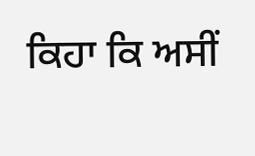ਕਿਹਾ ਕਿ ਅਸੀਂ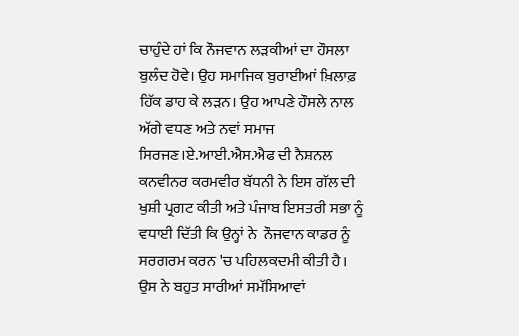ਚਾਹੁੰਦੇ ਹਾਂ ਕਿ ਨੌਜਵਾਨ ਲੜਕੀਆਂ ਦਾ ਹੌਸਲਾ ਬੁਲੰਦ ਹੋਵੇ। ਉਹ ਸਮਾਜਿਕ ਬੁਰਾਈਆਂ ਖ਼ਿਲਾਫ਼ ਹਿੱਕ ਡਾਹ ਕੇ ਲੜਨ। ਉਹ ਆਪਣੇ ਹੌਸਲੇ ਨਾਲ ਅੱਗੇ ਵਧਣ ਅਤੇ ਨਵਾਂ ਸਮਾਜ ਸਿਰਜਣ।ਏ.ਆਈ.ਐਸ.ਐਫ ਦੀ ਨੈਸ਼ਨਲ ਕਨਵੀਨਰ ਕਰਮਵੀਰ ਬੱਧਨੀ ਨੇ ਇਸ ਗੱਲ ਦੀ ਖੁਸ਼ੀ ਪ੍ਰਗਟ ਕੀਤੀ ਅਤੇ ਪੰਜਾਬ ਇਸਤਰੀ ਸਭਾ ਨੂੰ ਵਧਾਈ ਦਿੱਤੀ ਕਿ ਉਨ੍ਹਾਂ ਨੇ  ਨੌਜਵਾਨ ਕਾਡਰ ਨੂੰ ਸਰਗਰਮ ਕਰਨ 'ਚ ਪਹਿਲਕਦਮੀ ਕੀਤੀ ਹੈ। ਉਸ ਨੇ ਬਹੁਤ ਸਾਰੀਆਂ ਸਮੱਸਿਆਵਾਂ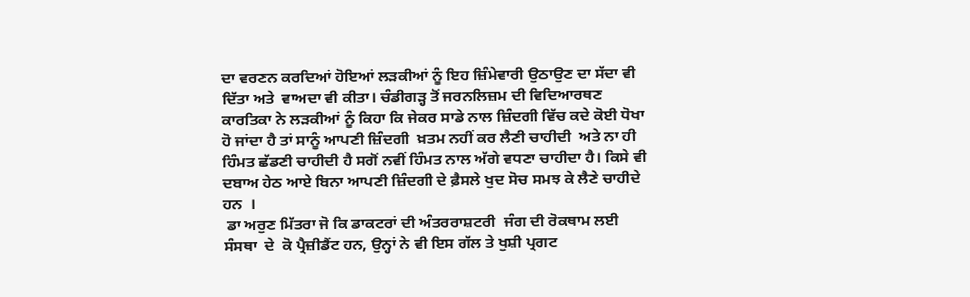ਦਾ ਵਰਣਨ ਕਰਦਿਆਂ ਹੋਇਆਂ ਲੜਕੀਆਂ ਨੂੰ ਇਹ ਜ਼ਿੰਮੇਵਾਰੀ ਉਠਾਉਣ ਦਾ ਸੱਦਾ ਵੀ ਦਿੱਤਾ ਅਤੇ  ਵਾਅਦਾ ਵੀ ਕੀਤਾ। ਚੰਡੀਗੜ੍ਹ ਤੋਂ ਜਰਨਲਿਜ਼ਮ ਦੀ ਵਿਦਿਆਰਥਣ ਕਾਰਤਿਕਾ ਨੇ ਲੜਕੀਆਂ ਨੂੰ ਕਿਹਾ ਕਿ ਜੇਕਰ ਸਾਡੇ ਨਾਲ ਜ਼ਿੰਦਗੀ ਵਿੱਚ ਕਦੇ ਕੋਈ ਧੋਖਾ ਹੋ ਜਾਂਦਾ ਹੈ ਤਾਂ ਸਾਨੂੰ ਆਪਣੀ ਜ਼ਿੰਦਗੀ  ਖ਼ਤਮ ਨਹੀਂ ਕਰ ਲੈਣੀ ਚਾਹੀਦੀ  ਅਤੇ ਨਾ ਹੀ ਹਿੰਮਤ ਛੱਡਣੀ ਚਾਹੀਦੀ ਹੈ ਸਗੋਂ ਨਵੀਂ ਹਿੰਮਤ ਨਾਲ ਅੱਗੇ ਵਧਣਾ ਚਾਹੀਦਾ ਹੈ। ਕਿਸੇ ਵੀ ਦਬਾਅ ਹੇਠ ਆਏ ਬਿਨਾ ਆਪਣੀ ਜ਼ਿੰਦਗੀ ਦੇ ਫ਼ੈਸਲੇ ਖੁਦ ਸੋਚ ਸਮਝ ਕੇ ਲੈਣੇ ਚਾਹੀਦੇ ਹਨ  ।
 ਡਾ ਅਰੁਣ ਮਿੱਤਰਾ ਜੋ ਕਿ ਡਾਕਟਰਾਂ ਦੀ ਅੰਤਰਰਾਸ਼ਟਰੀ  ਜੰਗ ਦੀ ਰੋਕਥਾਮ ਲਈ ਸੰਸਥਾ  ਦੇ  ਕੋ ਪ੍ਰੈਜ਼ੀਡੈਂਟ ਹਨ, ਉਨ੍ਹਾਂ ਨੇ ਵੀ ਇਸ ਗੱਲ ਤੇ ਖੁਸ਼ੀ ਪ੍ਰਗਟ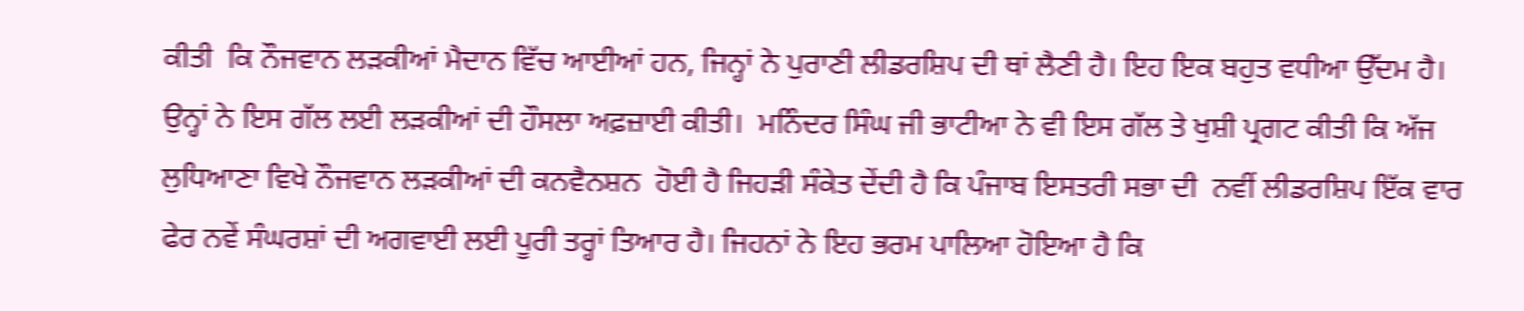ਕੀਤੀ  ਕਿ ਨੌਜਵਾਨ ਲੜਕੀਆਂ ਮੈਦਾਨ ਵਿੱਚ ਆਈਆਂ ਹਨ, ਜਿਨ੍ਹਾਂ ਨੇ ਪੁਰਾਣੀ ਲੀਡਰਸ਼ਿਪ ਦੀ ਥਾਂ ਲੈਣੀ ਹੈ। ਇਹ ਇਕ ਬਹੁਤ ਵਧੀਆ ਉੱਦਮ ਹੈ। ਉਨ੍ਹਾਂ ਨੇ ਇਸ ਗੱਲ ਲਈ ਲੜਕੀਆਂ ਦੀ ਹੌਸਲਾ ਅਫ਼ਜ਼ਾਈ ਕੀਤੀ।  ਮਨਿੰਦਰ ਸਿੰਘ ਜੀ ਭਾਟੀਆ ਨੇ ਵੀ ਇਸ ਗੱਲ ਤੇ ਖੁਸ਼ੀ ਪ੍ਰਗਟ ਕੀਤੀ ਕਿ ਅੱਜ ਲੁਧਿਆਣਾ ਵਿਖੇ ਨੌਜਵਾਨ ਲੜਕੀਆਂ ਦੀ ਕਨਵੈਨਸ਼ਨ  ਹੋਈ ਹੈ ਜਿਹੜੀ ਸੰਕੇਤ ਦੇਂਦੀ ਹੈ ਕਿ ਪੰਜਾਬ ਇਸਤਰੀ ਸਭਾ ਦੀ  ਨਵੀਂ ਲੀਡਰਸ਼ਿਪ ਇੱਕ ਵਾਰ ਫੇਰ ਨਵੇਂ ਸੰਘਰਸ਼ਾਂ ਦੀ ਅਗਵਾਈ ਲਈ ਪੂਰੀ ਤਰ੍ਹਾਂ ਤਿਆਰ ਹੈ। ਜਿਹਨਾਂ ਨੇ ਇਹ ਭਰਮ ਪਾਲਿਆ ਹੋਇਆ ਹੈ ਕਿ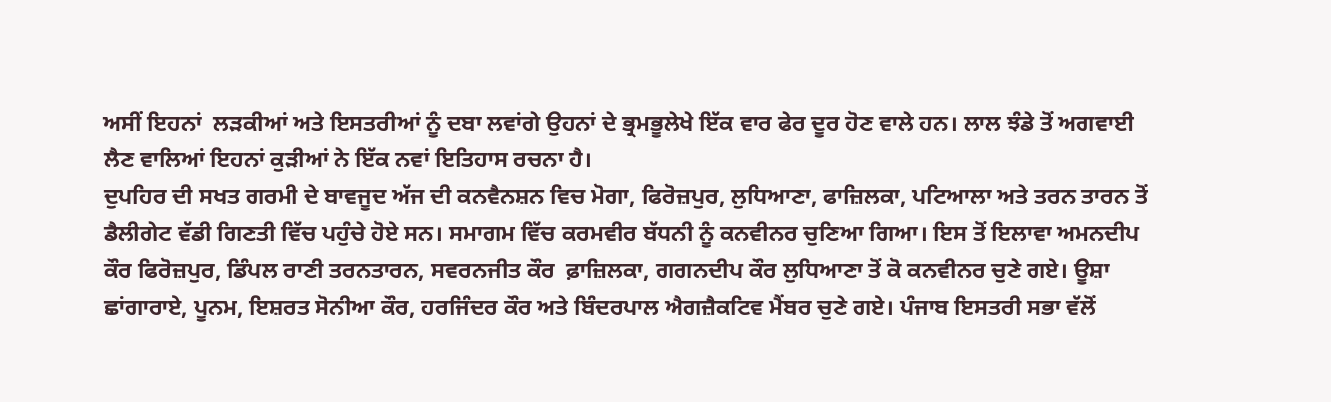ਅਸੀਂ ਇਹਨਾਂ  ਲੜਕੀਆਂ ਅਤੇ ਇਸਤਰੀਆਂ ਨੂੰ ਦਬਾ ਲਵਾਂਗੇ ਉਹਨਾਂ ਦੇ ਭ੍ਰਮਭੂਲੇਖੇ ਇੱਕ ਵਾਰ ਫੇਰ ਦੂਰ ਹੋਣ ਵਾਲੇ ਹਨ। ਲਾਲ ਝੰਡੇ ਤੋਂ ਅਗਵਾਈ ਲੈਣ ਵਾਲਿਆਂ ਇਹਨਾਂ ਕੁੜੀਆਂ ਨੇ ਇੱਕ ਨਵਾਂ ਇਤਿਹਾਸ ਰਚਨਾ ਹੈ।
ਦੁਪਹਿਰ ਦੀ ਸਖਤ ਗਰਮੀ ਦੇ ਬਾਵਜੂਦ ਅੱਜ ਦੀ ਕਨਵੈਨਸ਼ਨ ਵਿਚ ਮੋਗਾ, ਫਿਰੋਜ਼ਪੁਰ, ਲੁਧਿਆਣਾ, ਫਾਜ਼ਿਲਕਾ, ਪਟਿਆਲਾ ਅਤੇ ਤਰਨ ਤਾਰਨ ਤੋਂ  ਡੈਲੀਗੇਟ ਵੱਡੀ ਗਿਣਤੀ ਵਿੱਚ ਪਹੁੰਚੇ ਹੋਏ ਸਨ। ਸਮਾਗਮ ਵਿੱਚ ਕਰਮਵੀਰ ਬੱਧਨੀ ਨੂੰ ਕਨਵੀਨਰ ਚੁਣਿਆ ਗਿਆ। ਇਸ ਤੋਂ ਇਲਾਵਾ ਅਮਨਦੀਪ ਕੌਰ ਫਿਰੋਜ਼ਪੁਰ, ਡਿੰਪਲ ਰਾਣੀ ਤਰਨਤਾਰਨ, ਸਵਰਨਜੀਤ ਕੌਰ  ਫ਼ਾਜ਼ਿਲਕਾ, ਗਗਨਦੀਪ ਕੌਰ ਲੁਧਿਆਣਾ ਤੋਂ ਕੋ ਕਨਵੀਨਰ ਚੁਣੇ ਗਏ। ਊਸ਼ਾ ਛਾਂਗਾਰਾਏ, ਪੂਨਮ, ਇਸ਼ਰਤ ਸੋਨੀਆ ਕੌਰ, ਹਰਜਿੰਦਰ ਕੌਰ ਅਤੇ ਬਿੰਦਰਪਾਲ ਐਗਜ਼ੈਕਟਿਵ ਮੈਂਬਰ ਚੁਣੇ ਗਏ। ਪੰਜਾਬ ਇਸਤਰੀ ਸਭਾ ਵੱਲੋਂ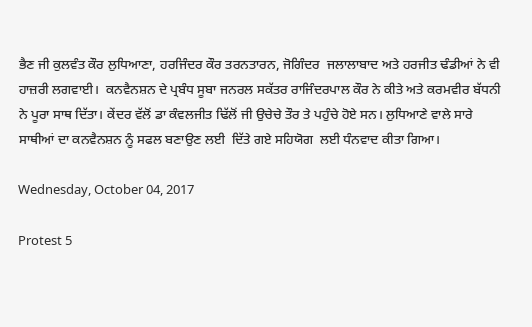ਭੈਣ ਜੀ ਕੁਲਵੰਤ ਕੌਰ ਲੁਧਿਆਣਾ, ਹਰਜਿੰਦਰ ਕੌਰ ਤਰਨਤਾਰਨ, ਜੋਗਿੰਦਰ  ਜਲਾਲਾਬਾਦ ਅਤੇ ਹਰਜੀਤ ਢੰਡੀਆਂ ਨੇ ਵੀ ਹਾਜ਼ਰੀ ਲਗਵਾਈ।  ਕਨਵੈਨਸ਼ਨ ਦੇ ਪ੍ਰਬੰਧ ਸੂਬਾ ਜਨਰਲ ਸਕੱਤਰ ਰਾਜਿੰਦਰਪਾਲ ਕੌਰ ਨੇ ਕੀਤੇ ਅਤੇ ਕਰਮਵੀਰ ਬੱਧਨੀ ਨੇ ਪੂਰਾ ਸਾਥ ਦਿੱਤਾ। ਕੇਂਦਰ ਵੱਲੋਂ ਡਾ ਕੰਵਲਜੀਤ ਢਿੱਲੋਂ ਜੀ ਉਚੇਚੇ ਤੌਰ ਤੇ ਪਹੁੰਚੇ ਹੋਏ ਸਨ। ਲੁਧਿਆਣੇ ਵਾਲੇ ਸਾਰੇ ਸਾਥੀਆਂ ਦਾ ਕਨਵੈਨਸ਼ਨ ਨੂੰ ਸਫਲ ਬਣਾਉਣ ਲਈ  ਦਿੱਤੇ ਗਏ ਸਹਿਯੋਗ  ਲਈ ਧੰਨਵਾਦ ਕੀਤਾ ਗਿਆ।

Wednesday, October 04, 2017

Protest 5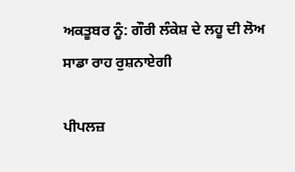ਅਕਤੂਬਰ ਨੂੰ: ਗੌਰੀ ਲੰਕੇਸ਼ ਦੇ ਲਹੂ ਦੀ ਲੋਅ ਸਾਡਾ ਰਾਹ ਰੁਸ਼ਨਾਏਗੀ

ਪੀਪਲਜ਼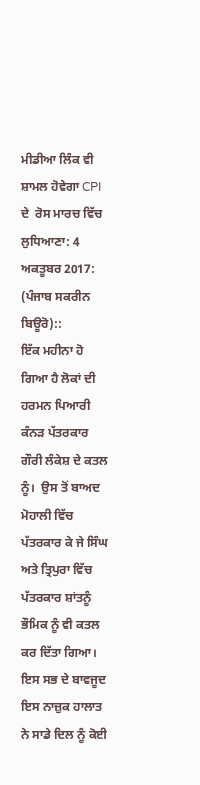ਮੀਡੀਆ ਲਿੰਕ ਵੀ ਸ਼ਾਮਲ ਹੋਵੇਗਾ CPI ਦੇ  ਰੋਸ ਮਾਰਚ ਵਿੱਚ
ਲੁਧਿਆਣਾ: 4 ਅਕਤੂਬਰ 2017: (ਪੰਜਾਬ ਸਕਰੀਨ ਬਿਊਰੋ)::
ਇੱਕ ਮਹੀਨਾ ਹੋ ਗਿਆ ਹੈ ਲੋਕਾਂ ਦੀ ਹਰਮਨ ਪਿਆਰੀ ਕੰਨੜ ਪੱਤਰਕਾਰ ਗੌਰੀ ਲੰਕੇਸ਼ ਦੇ ਕਤਲ ਨੂੰ।  ਉਸ ਤੋਂ ਬਾਅਦ ਮੋਹਾਲੀ ਵਿੱਚ ਪੱਤਰਕਾਰ ਕੇ ਜੇ ਸਿੰਘ ਅਤੇ ਤ੍ਰਿਪੁਰਾ ਵਿੱਚ ਪੱਤਰਕਾਰ ਸ਼ਾਂਤਨੂੰ ਭੌਮਿਕ ਨੂੰ ਵੀ ਕਤਲ ਕਰ ਦਿੱਤਾ ਗਿਆ। ਇਸ ਸਭ ਦੇ ਬਾਵਜੂਦ ਇਸ ਨਾਜ਼ੁਕ ਹਾਲਾਤ ਨੇ ਸਾਡੇ ਦਿਲ ਨੂੰ ਕੋਈ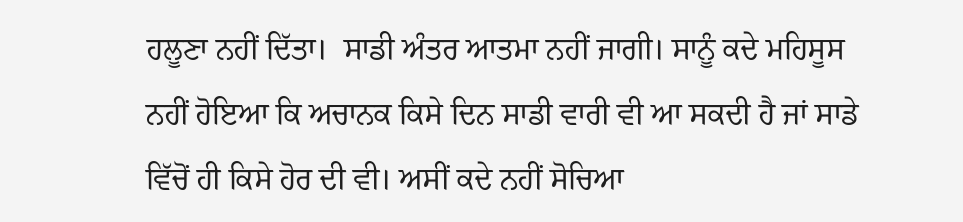ਹਲੂਣਾ ਨਹੀਂ ਦਿੱਤਾ।  ਸਾਡੀ ਅੰਤਰ ਆਤਮਾ ਨਹੀਂ ਜਾਗੀ। ਸਾਨੂੰ ਕਦੇ ਮਹਿਸੂਸ ਨਹੀਂ ਹੋਇਆ ਕਿ ਅਚਾਨਕ ਕਿਸੇ ਦਿਨ ਸਾਡੀ ਵਾਰੀ ਵੀ ਆ ਸਕਦੀ ਹੈ ਜਾਂ ਸਾਡੇ ਵਿੱਚੋਂ ਹੀ ਕਿਸੇ ਹੋਰ ਦੀ ਵੀ। ਅਸੀਂ ਕਦੇ ਨਹੀਂ ਸੋਚਿਆ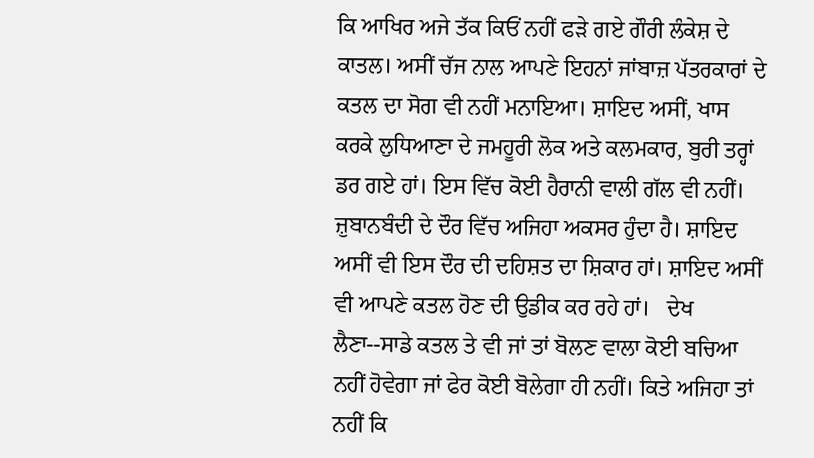ਕਿ ਆਖਿਰ ਅਜੇ ਤੱਕ ਕਿਓਂ ਨਹੀਂ ਫੜੇ ਗਏ ਗੌਰੀ ਲੰਕੇਸ਼ ਦੇ ਕਾਤਲ। ਅਸੀਂ ਚੱਜ ਨਾਲ ਆਪਣੇ ਇਹਨਾਂ ਜਾਂਬਾਜ਼ ਪੱਤਰਕਾਰਾਂ ਦੇ ਕਤਲ ਦਾ ਸੋਗ ਵੀ ਨਹੀਂ ਮਨਾਇਆ। ਸ਼ਾਇਦ ਅਸੀਂ, ਖਾਸ ਕਰਕੇ ਲੁਧਿਆਣਾ ਦੇ ਜਮਹੂਰੀ ਲੋਕ ਅਤੇ ਕਲਮਕਾਰ, ਬੁਰੀ ਤਰ੍ਹਾਂ ਡਰ ਗਏ ਹਾਂ। ਇਸ ਵਿੱਚ ਕੋਈ ਹੈਰਾਨੀ ਵਾਲੀ ਗੱਲ ਵੀ ਨਹੀਂ। ਜ਼ੁਬਾਨਬੰਦੀ ਦੇ ਦੌਰ ਵਿੱਚ ਅਜਿਹਾ ਅਕਸਰ ਹੁੰਦਾ ਹੈ। ਸ਼ਾਇਦ ਅਸੀਂ ਵੀ ਇਸ ਦੌਰ ਦੀ ਦਹਿਸ਼ਤ ਦਾ ਸ਼ਿਕਾਰ ਹਾਂ। ਸ਼ਾਇਦ ਅਸੀਂ ਵੀ ਆਪਣੇ ਕਤਲ ਹੋਣ ਦੀ ਉਡੀਕ ਕਰ ਰਹੇ ਹਾਂ।   ਦੇਖ ਲੈਣਾ--ਸਾਡੇ ਕਤਲ ਤੇ ਵੀ ਜਾਂ ਤਾਂ ਬੋਲਣ ਵਾਲਾ ਕੋਈ ਬਚਿਆ ਨਹੀਂ ਹੋਵੇਗਾ ਜਾਂ ਫੇਰ ਕੋਈ ਬੋਲੇਗਾ ਹੀ ਨਹੀਂ। ਕਿਤੇ ਅਜਿਹਾ ਤਾਂ ਨਹੀਂ ਕਿ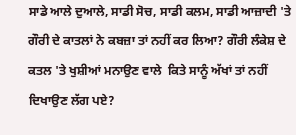ਸਾਡੇ ਆਲੇ ਦੁਆਲੇ, ਸਾਡੀ ਸੋਚ, ਸਾਡੀ ਕਲਮ, ਸਾਡੀ ਆਜ਼ਾਦੀ 'ਤੇ ਗੌਰੀ ਦੇ ਕਾਤਲਾਂ ਨੇ ਕਬਜ਼ਾ ਤਾਂ ਨਹੀਂ ਕਰ ਲਿਆ? ਗੌਰੀ ਲੰਕੇਸ਼ ਦੇ ਕਤਲ 'ਤੇ ਖੁਸ਼ੀਆਂ ਮਨਾਉਣ ਵਾਲੇ  ਕਿਤੇ ਸਾਨੂੰ ਅੱਖਾਂ ਤਾਂ ਨਹੀਂ ਦਿਖਾਉਣ ਲੱਗ ਪਏ?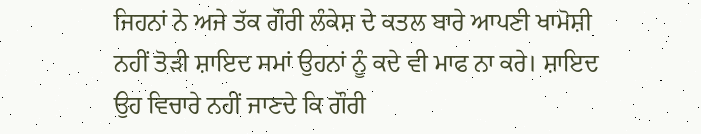ਜਿਹਨਾਂ ਨੇ ਅਜੇ ਤੱਕ ਗੌਰੀ ਲੰਕੇਸ਼ ਦੇ ਕਤਲ ਬਾਰੇ ਆਪਣੀ ਖਾਮੋਸ਼ੀ ਨਹੀਂ ਤੋੜੀ ਸ਼ਾਇਦ ਸਮਾਂ ਉਹਨਾਂ ਨੂੰ ਕਦੇ ਵੀ ਮਾਫ ਨਾ ਕਰੇ। ਸ਼ਾਇਦ ਉਹ ਵਿਚਾਰੇ ਨਹੀਂ ਜਾਣਦੇ ਕਿ ਗੌਰੀ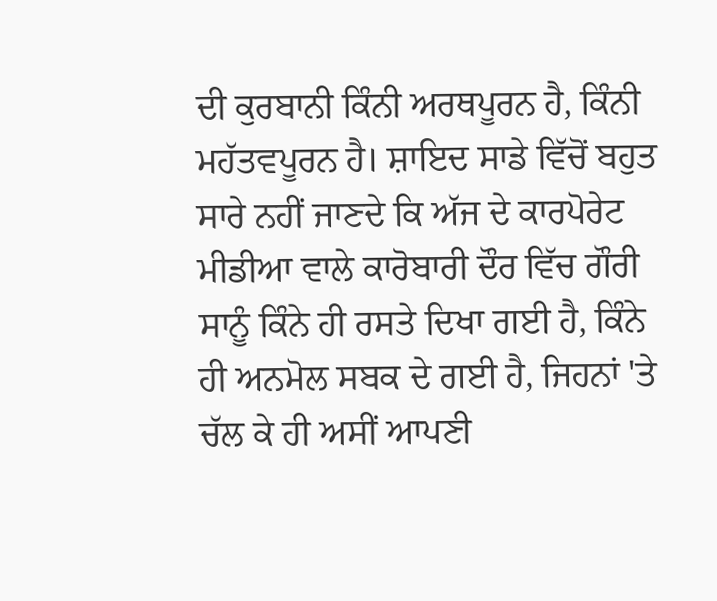ਦੀ ਕੁਰਬਾਨੀ ਕਿੰਨੀ ਅਰਥਪੂਰਨ ਹੈ, ਕਿੰਨੀ ਮਹੱਤਵਪੂਰਨ ਹੈ। ਸ਼ਾਇਦ ਸਾਡੇ ਵਿੱਚੋਂ ਬਹੁਤ ਸਾਰੇ ਨਹੀਂ ਜਾਣਦੇ ਕਿ ਅੱਜ ਦੇ ਕਾਰਪੋਰੇਟ ਮੀਡੀਆ ਵਾਲੇ ਕਾਰੋਬਾਰੀ ਦੌਰ ਵਿੱਚ ਗੌਰੀ ਸਾਨੂੰ ਕਿੰਨੇ ਹੀ ਰਸਤੇ ਦਿਖਾ ਗਈ ਹੈ, ਕਿੰਨੇ ਹੀ ਅਨਮੋਲ ਸਬਕ ਦੇ ਗਈ ਹੈ, ਜਿਹਨਾਂ 'ਤੇ ਚੱਲ ਕੇ ਹੀ ਅਸੀਂ ਆਪਣੀ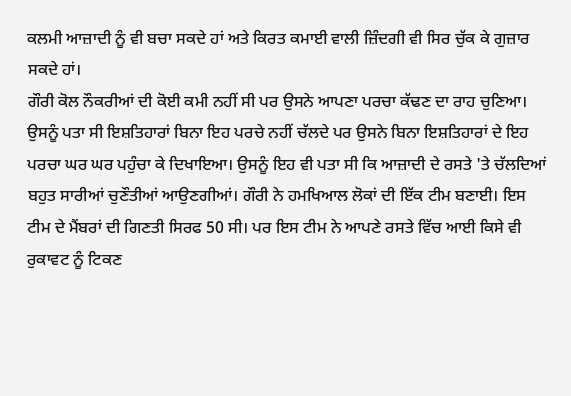ਕਲਮੀ ਆਜ਼ਾਦੀ ਨੂੰ ਵੀ ਬਚਾ ਸਕਦੇ ਹਾਂ ਅਤੇ ਕਿਰਤ ਕਮਾਈ ਵਾਲੀ ਜ਼ਿੰਦਗੀ ਵੀ ਸਿਰ ਚੁੱਕ ਕੇ ਗੁਜ਼ਾਰ ਸਕਦੇ ਹਾਂ।
ਗੌਰੀ ਕੋਲ ਨੌਕਰੀਆਂ ਦੀ ਕੋਈ ਕਮੀ ਨਹੀਂ ਸੀ ਪਰ ਉਸਨੇ ਆਪਣਾ ਪਰਚਾ ਕੱਢਣ ਦਾ ਰਾਹ ਚੁਣਿਆ। ਉਸਨੂੰ ਪਤਾ ਸੀ ਇਸ਼ਤਿਹਾਰਾਂ ਬਿਨਾ ਇਹ ਪਰਚੇ ਨਹੀਂ ਚੱਲਦੇ ਪਰ ਉਸਨੇ ਬਿਨਾ ਇਸ਼ਤਿਹਾਰਾਂ ਦੇ ਇਹ ਪਰਚਾ ਘਰ ਘਰ ਪਹੁੰਚਾ ਕੇ ਦਿਖਾਇਆ। ਉਸਨੂੰ ਇਹ ਵੀ ਪਤਾ ਸੀ ਕਿ ਆਜ਼ਾਦੀ ਦੇ ਰਸਤੇ 'ਤੇ ਚੱਲਦਿਆਂ ਬਹੁਤ ਸਾਰੀਆਂ ਚੁਣੌਤੀਆਂ ਆਉਣਗੀਆਂ। ਗੌਰੀ ਨੇ ਹਮਖਿਆਲ ਲੋਕਾਂ ਦੀ ਇੱਕ ਟੀਮ ਬਣਾਈ। ਇਸ ਟੀਮ ਦੇ ਮੈਂਬਰਾਂ ਦੀ ਗਿਣਤੀ ਸਿਰਫ 50 ਸੀ। ਪਰ ਇਸ ਟੀਮ ਨੇ ਆਪਣੇ ਰਸਤੇ ਵਿੱਚ ਆਈ ਕਿਸੇ ਵੀ ਰੁਕਾਵਟ ਨੂੰ ਟਿਕਣ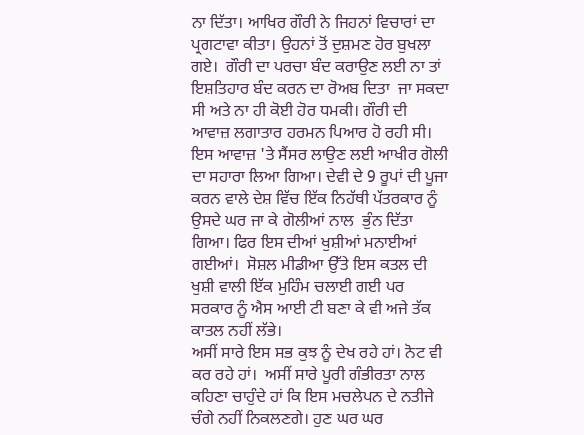ਨਾ ਦਿੱਤਾ। ਆਖਿਰ ਗੌਰੀ ਨੇ ਜਿਹਨਾਂ ਵਿਚਾਰਾਂ ਦਾ ਪ੍ਰਗਟਾਵਾ ਕੀਤਾ। ਉਹਨਾਂ ਤੋਂ ਦੁਸ਼ਮਣ ਹੋਰ ਬੁਖਲਾ ਗਏ।  ਗੌਰੀ ਦਾ ਪਰਚਾ ਬੰਦ ਕਰਾਉਣ ਲਈ ਨਾ ਤਾਂ ਇਸ਼ਤਿਹਾਰ ਬੰਦ ਕਰਨ ਦਾ ਰੋਅਬ ਦਿਤਾ  ਜਾ ਸਕਦਾ ਸੀ ਅਤੇ ਨਾ ਹੀ ਕੋਈ ਹੋਰ ਧਮਕੀ। ਗੌਰੀ ਦੀ ਆਵਾਜ਼ ਲਗਾਤਾਰ ਹਰਮਨ ਪਿਆਰ ਹੋ ਰਹੀ ਸੀ। ਇਸ ਆਵਾਜ਼ 'ਤੇ ਸੈਂਸਰ ਲਾਉਣ ਲਈ ਆਖੀਰ ਗੋਲੀ ਦਾ ਸਹਾਰਾ ਲਿਆ ਗਿਆ। ਦੇਵੀ ਦੇ 9 ਰੂਪਾਂ ਦੀ ਪੂਜਾ ਕਰਨ ਵਾਲੇ ਦੇਸ਼ ਵਿੱਚ ਇੱਕ ਨਿਹੱਥੀ ਪੱਤਰਕਾਰ ਨੂੰ ਉਸਦੇ ਘਰ ਜਾ ਕੇ ਗੋਲੀਆਂ ਨਾਲ  ਭੁੰਨ ਦਿੱਤਾ ਗਿਆ। ਫਿਰ ਇਸ ਦੀਆਂ ਖੁਸ਼ੀਆਂ ਮਨਾਈਆਂ ਗਈਆਂ।  ਸੋਸ਼ਲ ਮੀਡੀਆ ਉੱਤੇ ਇਸ ਕਤਲ ਦੀ ਖੁਸ਼ੀ ਵਾਲੀ ਇੱਕ ਮੁਹਿੰਮ ਚਲਾਈ ਗਈ ਪਰ ਸਰਕਾਰ ਨੂੰ ਐਸ ਆਈ ਟੀ ਬਣਾ ਕੇ ਵੀ ਅਜੇ ਤੱਕ ਕਾਤਲ ਨਹੀਂ ਲੱਭੇ।
ਅਸੀਂ ਸਾਰੇ ਇਸ ਸਭ ਕੁਝ ਨੂੰ ਦੇਖ ਰਹੇ ਹਾਂ। ਨੋਟ ਵੀ ਕਰ ਰਹੇ ਹਾਂ।  ਅਸੀਂ ਸਾਰੇ ਪੂਰੀ ਗੰਭੀਰਤਾ ਨਾਲ ਕਹਿਣਾ ਚਾਹੁੰਦੇ ਹਾਂ ਕਿ ਇਸ ਮਚਲੇਪਨ ਦੇ ਨਤੀਜੇ ਚੰਗੇ ਨਹੀਂ ਨਿਕਲਣਗੇ। ਹੁਣ ਘਰ ਘਰ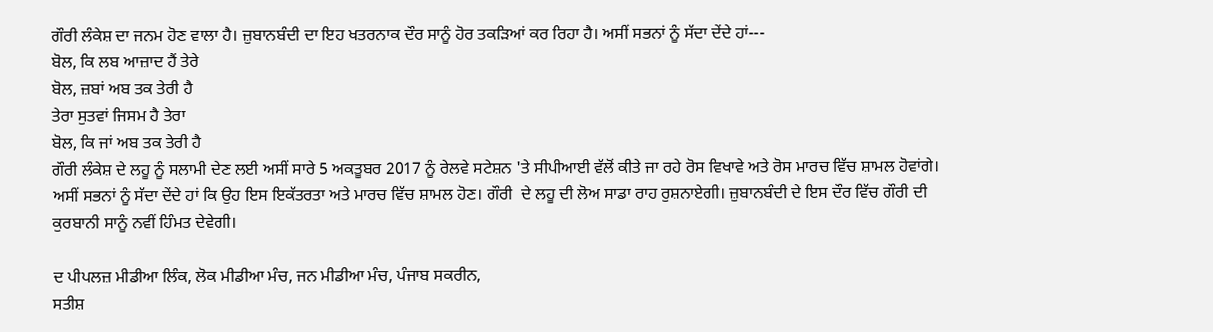ਗੌਰੀ ਲੰਕੇਸ਼ ਦਾ ਜਨਮ ਹੋਣ ਵਾਲਾ ਹੈ। ਜ਼ੁਬਾਨਬੰਦੀ ਦਾ ਇਹ ਖਤਰਨਾਕ ਦੌਰ ਸਾਨੂੰ ਹੋਰ ਤਕੜਿਆਂ ਕਰ ਰਿਹਾ ਹੈ। ਅਸੀਂ ਸਭਨਾਂ ਨੂੰ ਸੱਦਾ ਦੇਂਦੇ ਹਾਂ---
ਬੋਲ, ਕਿ ਲਬ ਆਜ਼ਾਦ ਹੈਂ ਤੇਰੇ
ਬੋਲ, ਜ਼ਬਾਂ ਅਬ ਤਕ ਤੇਰੀ ਹੈ
ਤੇਰਾ ਸੁਤਵਾਂ ਜਿਸਮ ਹੈ ਤੇਰਾ
ਬੋਲ, ਕਿ ਜਾਂ ਅਬ ਤਕ ਤੇਰੀ ਹੈ
ਗੌਰੀ ਲੰਕੇਸ਼ ਦੇ ਲਹੂ ਨੂੰ ਸਲਾਮੀ ਦੇਣ ਲਈ ਅਸੀਂ ਸਾਰੇ 5 ਅਕਤੂਬਰ 2017 ਨੂੰ ਰੇਲਵੇ ਸਟੇਸ਼ਨ 'ਤੇ ਸੀਪੀਆਈ ਵੱਲੋਂ ਕੀਤੇ ਜਾ ਰਹੇ ਰੋਸ ਵਿਖਾਵੇ ਅਤੇ ਰੋਸ ਮਾਰਚ ਵਿੱਚ ਸ਼ਾਮਲ ਹੋਵਾਂਗੇ। ਅਸੀਂ ਸਭਨਾਂ ਨੂੰ ਸੱਦਾ ਦੇਂਦੇ ਹਾਂ ਕਿ ਉਹ ਇਸ ਇਕੱਤਰਤਾ ਅਤੇ ਮਾਰਚ ਵਿੱਚ ਸ਼ਾਮਲ ਹੋਣ। ਗੌਰੀ  ਦੇ ਲਹੂ ਦੀ ਲੋਅ ਸਾਡਾ ਰਾਹ ਰੁਸ਼ਨਾਏਗੀ। ਜ਼ੁਬਾਨਬੰਦੀ ਦੇ ਇਸ ਦੌਰ ਵਿੱਚ ਗੌਰੀ ਦੀ ਕੁਰਬਾਨੀ ਸਾਨੂੰ ਨਵੀਂ ਹਿੰਮਤ ਦੇਵੇਗੀ।

ਦ ਪੀਪਲਜ਼ ਮੀਡੀਆ ਲਿੰਕ, ਲੋਕ ਮੀਡੀਆ ਮੰਚ, ਜਨ ਮੀਡੀਆ ਮੰਚ, ਪੰਜਾਬ ਸਕਰੀਨ,
ਸਤੀਸ਼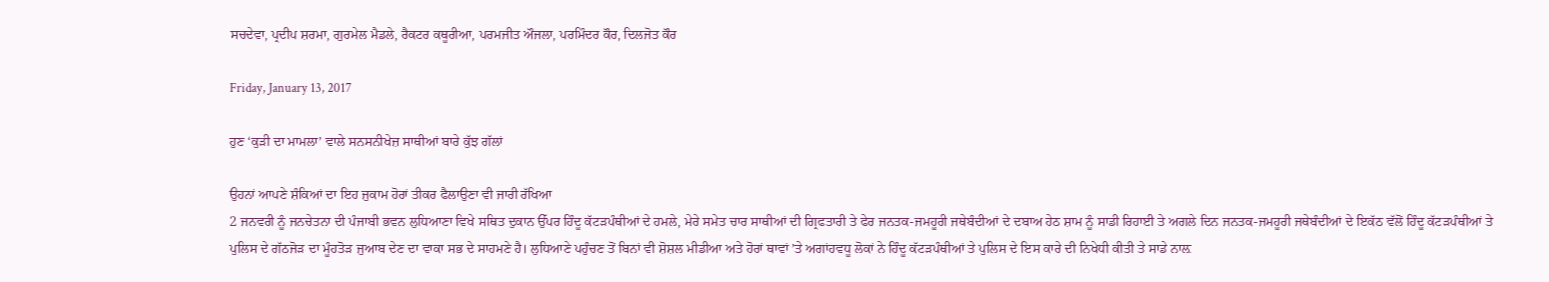ਸਚਦੇਵਾ, ਪ੍ਰਦੀਪ ਸ਼ਰਮਾ, ਗੁਰਮੇਲ ਮੈਡਲੇ, ਰੈਕਟਰ ਕਥੂਰੀਆ, ਪਰਮਜੀਤ ਔਜਲਾ, ਪਰਮਿੰਦਰ ਕੌਰ, ਦਿਲਜੋਤ ਕੌਰ

Friday, January 13, 2017

ਹੁਣ ‘ਕੁੜੀ ਦਾ ਮਾਮਲਾ’ ਵਾਲੇ ਸਨਸਨੀਖੇਜ਼ ਸਾਥੀਆਂ ਬਾਰੇ ਕੁੱਝ ਗੱਲਾਂ

ਉਹਨਾਂ ਆਪਣੇ ਸ਼ੰਕਿਆਂ ਦਾ ਇਹ ਜੁਕਾਮ ਹੋਰਾਂ ਤੀਕਰ ਫੈਲਾਉਣਾ ਵੀ ਜਾਰੀ ਰੱਖਿਆ
2 ਜਨਵਰੀ ਨੂੰ ਜਨਚੇਤਨਾ ਦੀ ਪੰਜਾਬੀ ਭਵਨ ਲੁਧਿਆਣਾ ਵਿਖੇ ਸਥਿਤ ਦੁਕਾਨ ਉੱਪਰ ਹਿੰਦੂ ਕੱਟੜਪੰਥੀਆਂ ਦੇ ਹਮਲੇ, ਮੇਰੇ ਸਮੇਤ ਚਾਰ ਸਾਥੀਆਂ ਦੀ ਗ੍ਰਿਫਤਾਰੀ ਤੇ ਫੇਰ ਜਨਤਕ-ਜਮਹੂਰੀ ਜਥੇਬੰਦੀਆਂ ਦੇ ਦਬਾਅ ਹੇਠ ਸ਼ਾਮ ਨੂੰ ਸਾਡੀ ਰਿਹਾਈ ਤੇ ਅਗਲੇ ਦਿਨ ਜਨਤਕ-ਜਮਹੂਰੀ ਜਥੇਬੰਦੀਆਂ ਦੇ ਇਕੱਠ ਵੱਲੋਂ ਹਿੰਦੂ ਕੱਟੜਪੰਥੀਆਂ ਤੇ ਪੁਲਿਸ ਦੇ ਗੱਠਜੋੜ ਦਾ ਮੂੰਹਤੋੜ ਜੁਆਬ ਦੇਣ ਦਾ ਵਾਕਾ ਸਭ ਦੇ ਸਾਹਮਣੇ ਹੈ। ਲੁਧਿਆਣੇ ਪਹੁੰਚਣ ਤੋਂ ਬਿਨਾਂ ਵੀ ਸ਼ੋਸ਼ਲ ਮੀਡੀਆ ਅਤੇ ਹੋਰਾਂ ਥਾਵਾਂ ’ਤੇ ਅਗਾਂਹਵਧੂ ਲੋਕਾਂ ਨੇ ਹਿੰਦੂ ਕੱਟੜਪੰਥੀਆਂ ਤੇ ਪੁਲਿਸ ਦੇ ਇਸ ਕਾਰੇ ਦੀ ਨਿਖੇਧੀ ਕੀਤੀ ਤੇ ਸਾਡੇ ਨਾਲ਼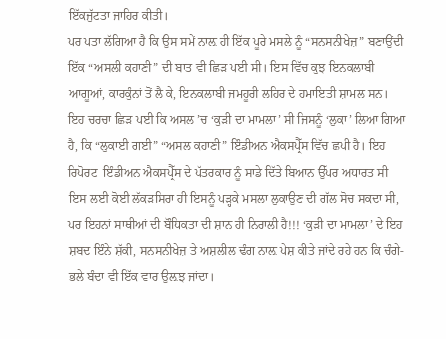ਇੱਕਜੁੱਟਤਾ ਜਾਹਿਰ ਕੀਤੀ।
ਪਰ ਪਤਾ ਲੱਗਿਆ ਹੈ ਕਿ ਉਸ ਸਮੇਂ ਨਾਲ਼ ਹੀ ਇੱਕ ਪੂਰੇ ਮਸਲੇ ਨੂੰ “ਸਨਸਨੀਖੇਜ਼” ਬਣਾਉਂਦੀ ਇੱਕ “ਅਸਲੀ ਕਹਾਣੀ” ਦੀ ਬਾਤ ਵੀ ਛਿੜ ਪਈ ਸੀ। ਇਸ ਵਿੱਚ ਕੁਝ ਇਨਕਲਾਬੀ ਆਗੂਆਂ, ਕਾਰਕੁੰਨਾਂ ਤੋਂ ਲੈ ਕੇ, ਇਨਕਲਾਬੀ ਜਮਹੂਰੀ ਲਹਿਰ ਦੇ ਹਮਾਇਤੀ ਸ਼ਾਮਲ ਸਨ। ਇਹ ਚਰਚਾ ਛਿੜ ਪਈ ਕਿ ਅਸਲ ’ਚ ‘ਕੁੜੀ ਦਾ ਮਾਮਲਾ’ ਸੀ ਜਿਸਨੂੰ ‘ਲੁਕਾ’ ਲਿਆ ਗਿਆ ਹੈ, ਕਿ “ਲੁਕਾਈ ਗਈ” “ਅਸਲ ਕਹਾਣੀ” ਇੰਡੀਅਨ ਐਕਸਪ੍ਰੈੱਸ ਵਿੱਚ ਛਪੀ ਹੈ। ਇਹ ਰਿਪੋਰਟ  ਇੰਡੀਅਨ ਐਕਸਪ੍ਰੈੱਸ ਦੇ ਪੱਤਰਕਾਰ ਨੂੰ ਸਾਡੇ ਦਿੱਤੇ ਬਿਆਨ ਉੱਪਰ ਅਧਾਰਤ ਸੀ ਇਸ ਲਈ ਕੋਈ ਲੱਕੜਸਿਰਾ ਹੀ ਇਸਨੂੰ ਪੜ੍ਹਕੇ ਮਸਲਾ ਲੁਕਾਉਣ ਦੀ ਗੱਲ ਸੋਚ ਸਕਦਾ ਸੀ,
ਪਰ ਇਹਨਾਂ ਸਾਥੀਆਂ ਦੀ ਬੌਧਿਕਤਾ ਦੀ ਸ਼ਾਨ ਹੀ ਨਿਰਾਲੀ ਹੈ!!! ‘ਕੁੜੀ ਦਾ ਮਾਮਲਾ’ ਦੇ ਇਹ ਸ਼ਬਦ ਇੰਨੇ ਸ਼ੱਕੀ, ਸਨਸਨੀਖੇਜ਼ ਤੇ ਅਸ਼ਲੀਲ ਢੰਗ ਨਾਲ਼ ਪੇਸ਼ ਕੀਤੇ ਜਾਂਦੇ ਰਹੇ ਹਨ ਕਿ ਚੰਗੇ-ਭਲੇ ਬੰਦਾ ਵੀ ਇੱਕ ਵਾਰ ਉਲ਼ਝ ਜਾਂਦਾ।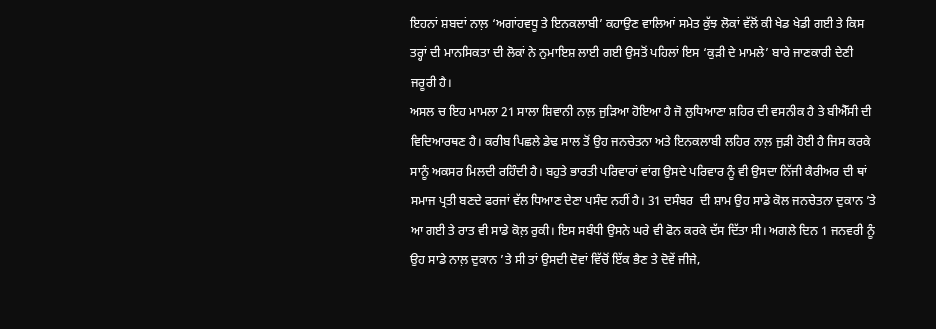ਇਹਨਾਂ ਸ਼ਬਦਾਂ ਨਾਲ਼ ‘ਅਗਾਂਹਵਧੂ ਤੇ ਇਨਕਲਾਬੀ’ ਕਹਾਉਣ ਵਾਲਿਆਂ ਸਮੇਤ ਕੁੱਝ ਲੋਕਾਂ ਵੱਲੋਂ ਕੀ ਖੇਡ ਖੇਡੀ ਗਈ ਤੇ ਕਿਸ ਤਰ੍ਹਾਂ ਦੀ ਮਾਨਸਿਕਤਾ ਦੀ ਲੋਕਾਂ ਨੇ ਨੁਮਾਇਸ਼ ਲਾਈ ਗਈ ਉਸਤੋਂ ਪਹਿਲਾਂ ਇਸ ‘ਕੁੜੀ ਦੇ ਮਾਮਲੇ’ ਬਾਰੇ ਜਾਣਕਾਰੀ ਦੇਣੀ ਜਰੂਰੀ ਹੈ।
ਅਸਲ ਚ ਇਹ ਮਾਮਲਾ 21 ਸਾਲਾ ਸ਼ਿਵਾਨੀ ਨਾਲ਼ ਜੁੜਿਆ ਹੋਇਆ ਹੈ ਜੋ ਲੁਧਿਆਣਾ ਸ਼ਹਿਰ ਦੀ ਵਸਨੀਕ ਹੈ ਤੇ ਬੀਐੱਸੀ ਦੀ ਵਿਦਿਆਰਥਣ ਹੈ। ਕਰੀਬ ਪਿਛਲੇ ਡੇਢ ਸਾਲ ਤੋਂ ਉਹ ਜਨਚੇਤਨਾ ਅਤੇ ਇਨਕਲਾਬੀ ਲਹਿਰ ਨਾਲ਼ ਜੁੜੀ ਹੋਈ ਹੈ ਜਿਸ ਕਰਕੇ ਸਾਨੂੰ ਅਕਸਰ ਮਿਲਦੀ ਰਹਿੰਦੀ ਹੈ। ਬਹੁਤੇ ਭਾਰਤੀ ਪਰਿਵਾਰਾਂ ਵਾਂਗ ਉਸਦੇ ਪਰਿਵਾਰ ਨੂੰ ਵੀ ਉਸਦਾ ਨਿੱਜੀ ਕੈਰੀਅਰ ਦੀ ਥਾਂ ਸਮਾਜ ਪ੍ਰਤੀ ਬਣਦੇ ਫਰਜਾਂ ਵੱਲ ਧਿਆਣ ਦੇਣਾ ਪਸੰਦ ਨਹੀਂ ਹੈ। 31 ਦਸੰਬਰ  ਦੀ ਸ਼ਾਮ ਉਹ ਸਾਡੇ ਕੋਲ ਜਨਚੇਤਨਾ ਦੁਕਾਨ ’ਤੇ ਆ ਗਈ ਤੇ ਰਾਤ ਵੀ ਸਾਡੇ ਕੋਲ਼ ਰੁਕੀ। ਇਸ ਸਬੰਧੀ ਉਸਨੇ ਘਰੇ ਵੀ ਫੋਨ ਕਰਕੇ ਦੱਸ ਦਿੱਤਾ ਸੀ। ਅਗਲੇ ਦਿਨ 1 ਜਨਵਰੀ ਨੂੰ ਉਹ ਸਾਡੇ ਨਾਲ਼ ਦੁਕਾਨ ’ਤੇ ਸੀ ਤਾਂ ਉਸਦੀ ਦੋਵਾਂ ਵਿੱਚੋਂ ਇੱਕ ਭੈਣ ਤੇ ਦੋਵੇਂ ਜੀਜੇ,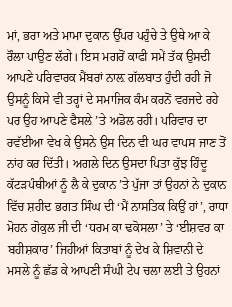ਮਾਂ, ਭਰਾ ਅਤੇ ਮਾਮਾ ਦੁਕਾਨ ਉੱਪਰ ਪਹੁੰਚੇ ਤੇ ਉਥੇ ਆ ਕੇ ਰੌਲਾ ਪਾਉਣ ਲੱਗੇ। ਇਸ ਮਗਰੋਂ ਕਾਫੀ ਸਮੇਂ ਤੱਕ ਉਸਦੀ ਆਪਣੇ ਪਰਿਵਾਰਕ ਮੈਂਬਰਾਂ ਨਾਲ਼ ਗੱਲਬਾਤ ਹੁੰਦੀ ਰਹੀ ਜੋ ਉਸਨੂੰ ਕਿਸੇ ਵੀ ਤਰ੍ਹਾਂ ਦੇ ਸਮਾਜਿਕ ਕੰਮ ਕਰਨੋਂ ਵਰਜਦੇ ਰਹੇ ਪਰ ਉਹ ਆਪਣੇ ਫੈਸਲੇ ’ਤੇ ਅਡੋਲ ਰਹੀ। ਪਰਿਵਾਰ ਦਾ ਰਵੱਈਆ ਵੇਖ ਕੇ ਉਸਨੇ ਉਸ ਦਿਨ ਵੀ ਘਰ ਵਾਪਸ ਜਾਣ ਤੋਂ ਨਾਂਹ ਕਰ ਦਿੱਤੀ। ਅਗਲੇ ਦਿਨ ਉਸਦਾ ਪਿਤਾ ਕੁੱਝ ਹਿੰਦੂ ਕੱਟੜਪੰਥੀਆਂ ਨੂੰ ਲੈ ਕੇ ਦੁਕਾਨ ’ਤੇ ਪੁੱਜਾ ਤਾਂ ਉਹਨਾਂ ਨੇ ਦੁਕਾਨ ਵਿੱਚ ਸ਼ਹੀਦ ਭਗਤ ਸਿੰਘ ਦੀ ‘ਮੈਂ ਨਾਸਤਿਕ ਕਿਉਂ ਹਾਂ’, ਰਾਧਾ ਮੋਹਨ ਗੋਕੁਲ ਜੀ ਦੀ ‘ਧਰਮ ਕਾ ਢਕੋਸਲਾ’ ਤੇ ‘ਈਸ਼ਵਰ ਕਾ ਬਹੀਸ਼ਕਾਰ’ ਜਿਹੀਆਂ ਕਿਤਾਬਾਂ ਨੂੰ ਦੇਖ ਕੇ ਸ਼ਿਵਾਨੀ ਦੇ ਮਸਲੇ ਨੂੰ ਛੱਡ ਕੇ ਆਪਣੀ ਸੰਘੀ ਟੇਪ ਚਲਾ ਲਈ ਤੇ ਉਹਨਾਂ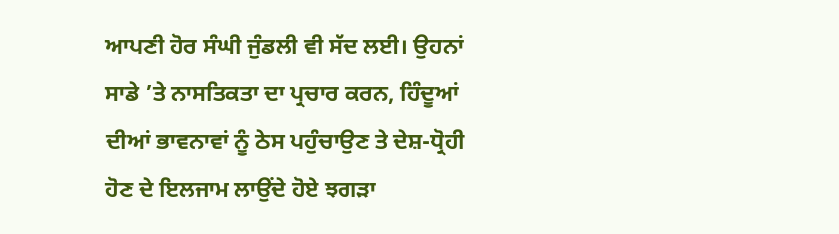ਆਪਣੀ ਹੋਰ ਸੰਘੀ ਜੁੰਡਲੀ ਵੀ ਸੱਦ ਲਈ। ਉਹਨਾਂ ਸਾਡੇ ’ਤੇ ਨਾਸਤਿਕਤਾ ਦਾ ਪ੍ਰਚਾਰ ਕਰਨ, ਹਿੰਦੂਆਂ ਦੀਆਂ ਭਾਵਨਾਵਾਂ ਨੂੰ ਠੇਸ ਪਹੁੰਚਾਉਣ ਤੇ ਦੇਸ਼-ਧ੍ਰੋਹੀ ਹੋਣ ਦੇ ਇਲਜਾਮ ਲਾਉਂਦੇ ਹੋਏ ਝਗੜਾ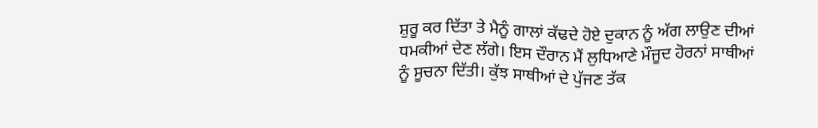ਸ਼ੁਰੂ ਕਰ ਦਿੱਤਾ ਤੇ ਮੈਨੂੰ ਗਾਲਾਂ ਕੱਢਦੇ ਹੋਏ ਦੁਕਾਨ ਨੂੰ ਅੱਗ ਲਾਉਣ ਦੀਆਂ ਧਮਕੀਆਂ ਦੇਣ ਲੱਗੇ। ਇਸ ਦੌਰਾਨ ਮੈਂ ਲੁਧਿਆਣੇ ਮੌਜੂਦ ਹੋਰਨਾਂ ਸਾਥੀਆਂ ਨੂੰ ਸੂਚਨਾ ਦਿੱਤੀ। ਕੁੱਝ ਸਾਥੀਆਂ ਦੇ ਪੁੱਜਣ ਤੱਕ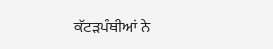ਕੱਟੜਪੰਥੀਆਂ ਨੇ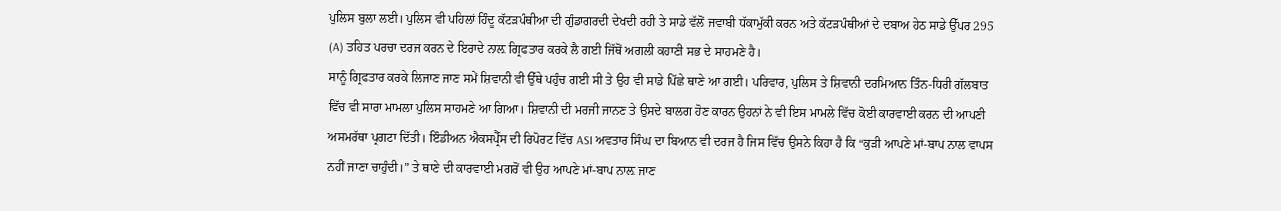ਪੁਲਿਸ ਬੁਲਾ ਲਈ। ਪੁਲਿਸ ਵੀ ਪਹਿਲਾਂ ਹਿੰਦੂ ਕੱਟੜਪੰਥੀਆ ਦੀ ਗੁੰਡਾਗਰਦੀ ਦੇਖਦੀ ਰਹੀ ਤੇ ਸਾਡੇ ਵੱਲੋਂ ਜਵਾਬੀ ਧੱਕਾਮੁੱਕੀ ਕਰਨ ਅਤੇ ਕੱਟੜਪੰਥੀਆਂ ਦੇ ਦਬਾਅ ਹੇਠ ਸਾਡੇ ਉੱਪਰ 295 (A) ਤਹਿਤ ਪਰਚਾ ਦਰਜ ਕਰਨ ਦੇ ਇਰਾਦੇ ਨਾਲ਼ ਗ੍ਰਿਫਤਾਰ ਕਰਕੇ ਲੈ ਗਈ ਜਿੱਥੋਂ ਅਗਲੀ ਕਹਾਣੀ ਸਭ ਦੇ ਸਾਹਮਣੇ ਹੈ।
ਸਾਨੂੰ ਗ੍ਰਿਫਤਾਰ ਕਰਕੇ ਲਿਜਾਣ ਜਾਣ ਸਮੇਂ ਸ਼ਿਵਾਨੀ ਵੀ ਉੱਥੇ ਪਹੁੰਚ ਗਈ ਸੀ ਤੇ ਉਹ ਵੀ ਸਾਡੇ ਪਿੱਛੇ ਥਾਣੇ ਆ ਗਈ। ਪਰਿਵਾਰ, ਪੁਲਿਸ ਤੇ ਸ਼ਿਵਾਨੀ ਦਰਮਿਆਨ ਤਿੰਨ-ਧਿਰੀ ਗੱਲਬਾਤ ਵਿੱਚ ਵੀ ਸਾਰਾ ਮਾਮਲਾ ਪੁਲਿਸ ਸਾਹਮਣੇ ਆ ਗਿਆ। ਸ਼ਿਵਾਨੀ ਦੀ ਮਰਜੀ ਜਾਨਣ ਤੇ ਉਸਦੇ ਬਾਲਗ ਹੋਣ ਕਾਰਨ ਉਹਨਾਂ ਨੇ ਵੀ ਇਸ ਮਾਮਲੇ ਵਿੱਚ ਕੋਈ ਕਾਰਵਾਈ ਕਰਨ ਦੀ ਆਪਣੀ ਅਸਮਰੱਥਾ ਪ੍ਰਗਟਾ ਦਿੱਤੀ। ਇੰਡੀਅਨ ਐਕਸਪ੍ਰੈੱਸ ਦੀ ਰਿਪੋਰਟ ਵਿੱਚ ASI ਅਵਤਾਰ ਸਿੰਘ ਦਾ ਬਿਆਨ ਵੀ ਦਰਜ ਹੈ ਜਿਸ ਵਿੱਚ ਉਸਨੇ ਕਿਹਾ ਹੈ ਕਿ “ਕੁੜੀ ਆਪਣੇ ਮਾਂ-ਬਾਪ ਨਾਲ ਵਾਪਸ ਨਹੀਂ ਜਾਣਾ ਚਾਹੁੰਦੀ।” ਤੇ ਥਾਣੇ ਦੀ ਕਾਰਵਾਈ ਮਗਰੋਂ ਵੀ ਉਹ ਆਪਣੇ ਮਾਂ-ਬਾਪ ਨਾਲ਼ ਜਾਣ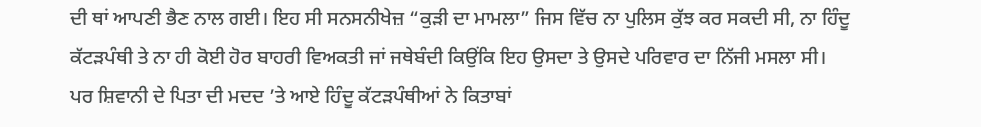ਦੀ ਥਾਂ ਆਪਣੀ ਭੈਣ ਨਾਲ ਗਈ। ਇਹ ਸੀ ਸਨਸਨੀਖੇਜ਼ “ਕੁੜੀ ਦਾ ਮਾਮਲਾ” ਜਿਸ ਵਿੱਚ ਨਾ ਪੁਲਿਸ ਕੁੱਝ ਕਰ ਸਕਦੀ ਸੀ, ਨਾ ਹਿੰਦੂ ਕੱਟੜਪੰਥੀ ਤੇ ਨਾ ਹੀ ਕੋਈ ਹੋਰ ਬਾਹਰੀ ਵਿਅਕਤੀ ਜਾਂ ਜਥੇਬੰਦੀ ਕਿਉਂਕਿ ਇਹ ਉਸਦਾ ਤੇ ਉਸਦੇ ਪਰਿਵਾਰ ਦਾ ਨਿੱਜੀ ਮਸਲਾ ਸੀ।
ਪਰ ਸ਼ਿਵਾਨੀ ਦੇ ਪਿਤਾ ਦੀ ਮਦਦ ’ਤੇ ਆਏ ਹਿੰਦੂ ਕੱਟੜਪੰਥੀਆਂ ਨੇ ਕਿਤਾਬਾਂ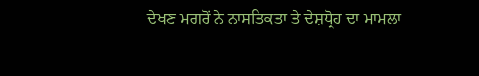ਦੇਖਣ ਮਗਰੋਂ ਨੇ ਨਾਸਤਿਕਤਾ ਤੇ ਦੇਸ਼ਧ੍ਰੋਹ ਦਾ ਮਾਮਲਾ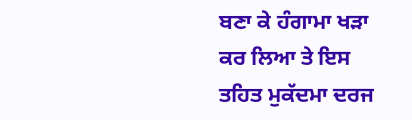ਬਣਾ ਕੇ ਹੰਗਾਮਾ ਖੜਾ ਕਰ ਲਿਆ ਤੇ ਇਸ ਤਹਿਤ ਮੁਕੱਦਮਾ ਦਰਜ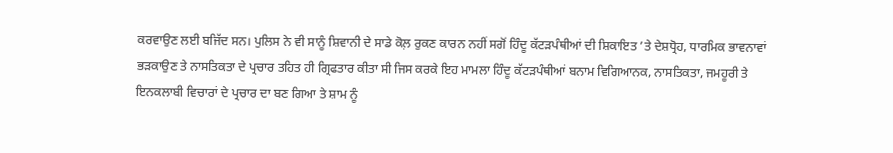ਕਰਵਾਉਣ ਲਈ ਬਜਿੱਦ ਸਨ। ਪੁਲਿਸ ਨੇ ਵੀ ਸਾਨੂੰ ਸ਼ਿਵਾਨੀ ਦੇ ਸਾਡੇ ਕੋਲ਼ ਰੁਕਣ ਕਾਰਨ ਨਹੀਂ ਸਗੋਂ ਹਿੰਦੂ ਕੱਟੜਪੰਥੀਆਂ ਦੀ ਸ਼ਿਕਾਇਤ ’ਤੇ ਦੇਸ਼ਧ੍ਰੋਹ, ਧਾਰਮਿਕ ਭਾਵਨਾਵਾਂ ਭੜਕਾਉਣ ਤੇ ਨਾਸਤਿਕਤਾ ਦੇ ਪ੍ਰਚਾਰ ਤਹਿਤ ਹੀ ਗ੍ਰਿਫਤਾਰ ਕੀਤਾ ਸੀ ਜਿਸ ਕਰਕੇ ਇਹ ਮਾਮਲਾ ਹਿੰਦੂ ਕੱਟੜਪੰਥੀਆਂ ਬਨਾਮ ਵਿਗਿਆਨਕ, ਨਾਸਤਿਕਤਾ, ਜਮਹੂਰੀ ਤੇ ਇਨਕਲਾਬੀ ਵਿਚਾਰਾਂ ਦੇ ਪ੍ਰਚਾਰ ਦਾ ਬਣ ਗਿਆ ਤੇ ਸ਼ਾਮ ਨੂੰ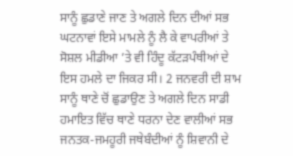ਸਾਨੂੰ ਛੁਡਾਣੇ ਜਾਣ ਤੇ ਅਗਲੇ ਦਿਨ ਦੀਆਂ ਸਭ ਘਟਨਾਵਾਂ ਇਸੇ ਮਾਮਲੇ ਨੂੰ ਲੈ ਕੇ ਵਾਪਰੀਆਂ ਤੇ ਸੋਸ਼ਲ ਮੀਡੀਆ ’ਤੇ ਵੀ ਹਿੰਦੂ ਕੱਟੜਪੰਥੀਆਂ ਦੇ ਇਸ ਹਮਲੇ ਦਾ ਜਿਕਰ ਸੀ। 2 ਜਨਵਰੀ ਦੀ ਸ਼ਾਮ ਸਾਨੂੰ ਥਾਣੇ ਚੋਂ ਛੁਡਾਉਣ ਤੇ ਅਗਲੇ ਦਿਨ ਸਾਡੀ ਹਮਾਇਤ ਵਿੱਚ ਥਾਣੇ ਧਰਨਾ ਦੇਣ ਵਾਲੀਆਂ ਸਭ ਜਨਤਕ-ਜਮਹੂਰੀ ਜਥੇਬੰਦੀਆਂ ਨੂੰ ਸ਼ਿਵਾਨੀ ਦੇ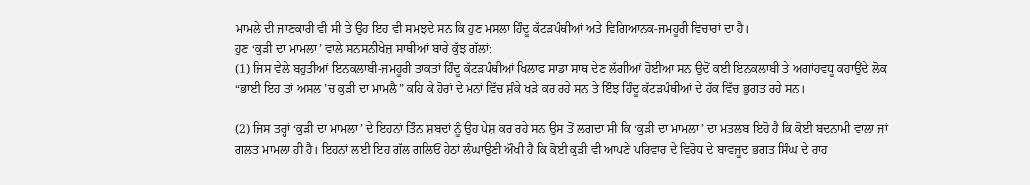ਮਾਮਲੇ ਦੀ ਜਾਣਕਾਰੀ ਵੀ ਸੀ ਤੇ ਉਹ ਇਹ ਵੀ ਸਮਝਦੇ ਸਨ ਕਿ ਹੁਣ ਮਸਲਾ ਹਿੰਦੂ ਕੱਟੜਪੰਥੀਆਂ ਅਤੇ ਵਿਗਿਆਨਕ-ਜਮਹੂਰੀ ਵਿਚਾਰਾਂ ਦਾ ਹੈ।
ਹੁਣ ‘ਕੁੜੀ ਦਾ ਮਾਮਲਾ’ ਵਾਲੇ ਸਨਸਨੀਖੇਜ਼ ਸਾਥੀਆਂ ਬਾਰੇ ਕੁੱਝ ਗੱਲਾਂ:
(1) ਜਿਸ ਵੇਲੇ ਬਹੁਤੀਆਂ ਇਨਕਲਾਬੀ-ਜਮਹੂਰੀ ਤਾਕਤਾਂ ਹਿੰਦੂ ਕੱਟੜਪੰਥੀਆਂ ਖਿਲਾਫ ਸਾਡਾ ਸਾਥ ਦੇਣ ਲੱਗੀਆਂ ਹੋਈਆ ਸਨ ਉਦੋਂ ਕਈ ਇਨਕਲਾਬੀ ਤੇ ਅਗਾਂਹਵਧੂ ਕਹਾਉਂਦੇ ਲੋਕ “ਭਾਈ ਇਹ ਤਾਂ ਅਸਲ ’ਚ ਕੁੜੀ ਦਾ ਮਾਮਲੈ” ਕਹਿ ਕੇ ਹੋਰਾਂ ਦੇ ਮਨਾਂ ਵਿੱਚ ਸ਼ੰਕੇ ਖੜੇ ਕਰ ਰਹੇ ਸਨ ਤੇ ਇੰਝ ਹਿੰਦੂ ਕੱਟੜਪੰਥੀਆਂ ਦੇ ਹੱਕ ਵਿੱਚ ਭੁਗਤ ਰਹੇ ਸਨ।

(2) ਜਿਸ ਤਰ੍ਹਾਂ ‘ਕੁੜੀ ਦਾ ਮਾਮਲਾ’ ਦੇ ਇਹਨਾਂ ਤਿੰਨ ਸ਼ਬਦਾਂ ਨੂੰ ਉਹ ਪੇਸ਼ ਕਰ ਰਹੇ ਸਨ ਉਸ ਤੋਂ ਲਗਦਾ ਸੀ ਕਿ ‘ਕੁੜੀ ਦਾ ਮਾਮਲਾ’ ਦਾ ਮਤਲਬ ਇਹੋ ਹੈ ਕਿ ਕੋਈ ਬਦਨਾਮੀ ਵਾਲਾ ਜਾਂ ਗਲਤ ਮਾਮਲਾ ਹੀ ਹੈ। ਇਹਨਾਂ ਲਈ ਇਹ ਗੱਲ ਗਲਿਓਂ ਹੇਠਾਂ ਲੰਘਾਉਣੀ ਔਖੀ ਹੈ ਕਿ ਕੋਈ ਕੁੜੀ ਵੀ ਆਪਣੇ ਪਰਿਵਾਰ ਦੇ ਵਿਰੋਧ ਦੇ ਬਾਵਜੂਦ ਭਗਤ ਸਿੰਘ ਦੇ ਰਾਹ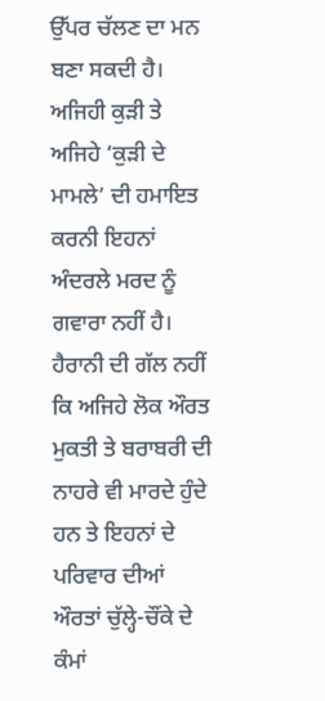ਉੱਪਰ ਚੱਲਣ ਦਾ ਮਨ ਬਣਾ ਸਕਦੀ ਹੈ। ਅਜਿਹੀ ਕੁੜੀ ਤੇ ਅਜਿਹੇ ‘ਕੁੜੀ ਦੇ ਮਾਮਲੇ’ ਦੀ ਹਮਾਇਤ ਕਰਨੀ ਇਹਨਾਂ ਅੰਦਰਲੇ ਮਰਦ ਨੂੰ ਗਵਾਰਾ ਨਹੀਂ ਹੈ। ਹੈਰਾਨੀ ਦੀ ਗੱਲ ਨਹੀਂ ਕਿ ਅਜਿਹੇ ਲੋਕ ਔਰਤ ਮੁਕਤੀ ਤੇ ਬਰਾਬਰੀ ਦੀ ਨਾਹਰੇ ਵੀ ਮਾਰਦੇ ਹੁੰਦੇ ਹਨ ਤੇ ਇਹਨਾਂ ਦੇ ਪਰਿਵਾਰ ਦੀਆਂ ਔਰਤਾਂ ਚੁੱਲ੍ਹੇ-ਚੌਂਕੇ ਦੇ ਕੰਮਾਂ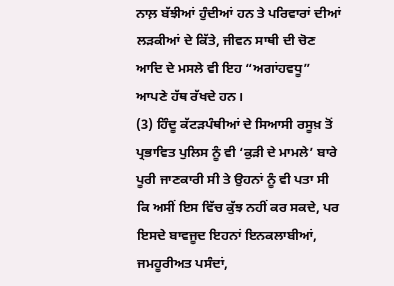ਨਾਲ਼ ਬੱਝੀਆਂ ਹੁੰਦੀਆਂ ਹਨ ਤੇ ਪਰਿਵਾਰਾਂ ਦੀਆਂ ਲੜਕੀਆਂ ਦੇ ਕਿੱਤੇ, ਜੀਵਨ ਸਾਥੀ ਦੀ ਚੋਣ ਆਦਿ ਦੇ ਮਸਲੇ ਵੀ ਇਹ “ਅਗਾਂਹਵਧੂ” ਆਪਣੇ ਹੱਥ ਰੱਖਦੇ ਹਨ।
(3) ਹਿੰਦੂ ਕੱਟੜਪੰਥੀਆਂ ਦੇ ਸਿਆਸੀ ਰਸੂਖ਼ ਤੋਂ ਪ੍ਰਭਾਵਿਤ ਪੁਲਿਸ ਨੂੰ ਵੀ ‘ਕੁੜੀ ਦੇ ਮਾਮਲੇ’ ਬਾਰੇ ਪੂਰੀ ਜਾਣਕਾਰੀ ਸੀ ਤੇ ਉਹਨਾਂ ਨੂੰ ਵੀ ਪਤਾ ਸੀ ਕਿ ਅਸੀਂ ਇਸ ਵਿੱਚ ਕੁੱਝ ਨਹੀਂ ਕਰ ਸਕਦੇ, ਪਰ ਇਸਦੇ ਬਾਵਜੂਦ ਇਹਨਾਂ ਇਨਕਲਾਬੀਆਂ, ਜਮਹੂਰੀਅਤ ਪਸੰਦਾਂ,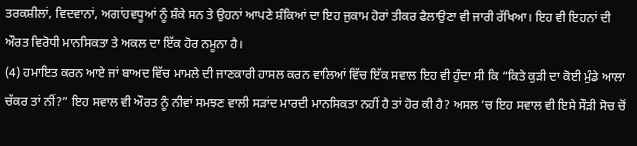ਤਰਕਸ਼ੀਲਾਂ, ਵਿਦਵਾਨਾਂ, ਅਗਾਂਹਵਧੂਆਂ ਨੂੰ ਸ਼ੰਕੇ ਸਨ ਤੇ ਉਹਨਾਂ ਆਪਣੇ ਸ਼ੰਕਿਆਂ ਦਾ ਇਹ ਜੁਕਾਮ ਹੋਰਾਂ ਤੀਕਰ ਫੈਲਾਉਣਾ ਵੀ ਜਾਰੀ ਰੱਖਿਆ। ਇਹ ਵੀ ਇਹਨਾਂ ਦੀ ਔਰਤ ਵਿਰੋਧੀ ਮਾਨਸਿਕਤਾ ਤੇ ਅਕਲ ਦਾ ਇੱਕ ਹੋਰ ਨਮੂਨਾ ਹੈ।
(4) ਹਮਾਇਤ ਕਰਨ ਆਏ ਜਾਂ ਬਾਅਦ ਵਿੱਚ ਮਾਮਲੇ ਦੀ ਜਾਣਕਾਰੀ ਹਾਸਲ ਕਰਨ ਵਾਲਿਆਂ ਵਿੱਚ ਇੱਕ ਸਵਾਲ ਇਹ ਵੀ ਹੁੰਦਾ ਸੀ ਕਿ “ਕਿਤੇ ਕੁੜੀ ਦਾ ਕੋਈ ਮੁੰਡੇ ਆਲਾ ਚੱਕਰ ਤਾਂ ਨੀਂ?” ਇਹ ਸਵਾਲ ਵੀ ਔਰਤ ਨੂੰ ਨੀਵਾਂ ਸਮਝਣ ਵਾਲੀ ਸੜਾਂਦ ਮਾਰਦੀ ਮਾਨਸਿਕਤਾ ਨਹੀਂ ਹੈ ਤਾਂ ਹੋਰ ਕੀ ਹੈ? ਅਸਲ ’ਚ ਇਹ ਸਵਾਲ ਵੀ ਇਸੇ ਸੌੜੀ ਸੋਚ ਚੋਂ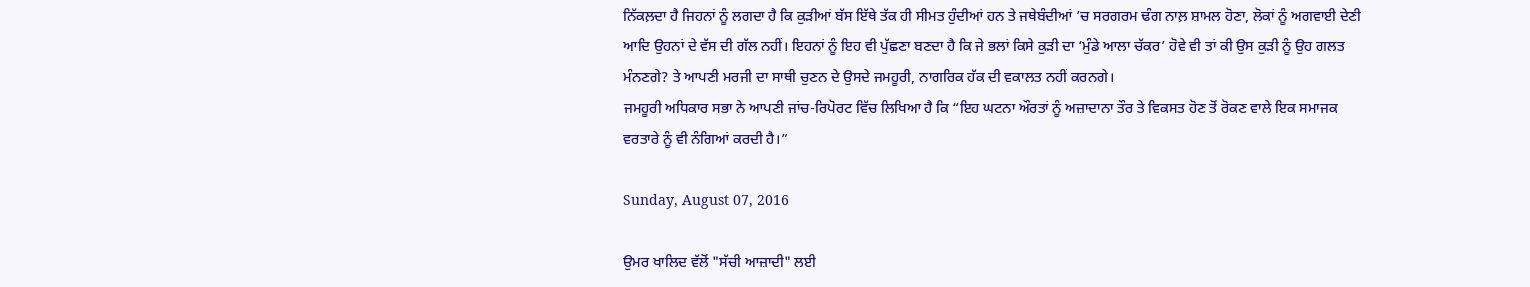ਨਿੱਕਲ਼ਦਾ ਹੈ ਜਿਹਨਾਂ ਨੂੰ ਲਗਦਾ ਹੈ ਕਿ ਕੁੜੀਆਂ ਬੱਸ ਇੱਥੇ ਤੱਕ ਹੀ ਸੀਮਤ ਹੁੰਦੀਆਂ ਹਨ ਤੇ ਜਥੇਬੰਦੀਆਂ ’ਚ ਸਰਗਰਮ ਢੰਗ ਨਾਲ਼ ਸ਼ਾਮਲ ਹੋਣਾ, ਲੋਕਾਂ ਨੂੰ ਅਗਵਾਈ ਦੇਣੀ ਆਦਿ ਉਹਨਾਂ ਦੇ ਵੱਸ ਦੀ ਗੱਲ ਨਹੀਂ। ਇਹਨਾਂ ਨੂੰ ਇਹ ਵੀ ਪੁੱਛਣਾ ਬਣਦਾ ਹੈ ਕਿ ਜੇ ਭਲਾਂ ਕਿਸੇ ਕੁੜੀ ਦਾ ‘ਮੁੰਡੇ ਆਲਾ ਚੱਕਰ’ ਹੋਵੇ ਵੀ ਤਾਂ ਕੀ ਉਸ ਕੁੜੀ ਨੂੰ ਉਹ ਗਲਤ ਮੰਨਣਗੇ? ਤੇ ਆਪਣੀ ਮਰਜੀ ਦਾ ਸਾਥੀ ਚੁਣਨ ਦੇ ਉਸਦੇ ਜਮਹੂਰੀ, ਨਾਗਰਿਕ ਹੱਕ ਦੀ ਵਕਾਲਤ ਨਹੀਂ ਕਰਨਗੇ।
ਜਮਹੂਰੀ ਅਧਿਕਾਰ ਸਭਾ ਨੇ ਆਪਣੀ ਜਾਂਚ-ਰਿਪੋਰਟ ਵਿੱਚ ਲਿਖਿਆ ਹੈ ਕਿ “ਇਹ ਘਟਨਾ ਔਰਤਾਂ ਨੂੰ ਅਜ਼ਾਦਾਨਾ ਤੌਰ ਤੇ ਵਿਕਸਤ ਹੋਣ ਤੋਂ ਰੋਕਣ ਵਾਲੇ ਇਕ ਸਮਾਜਕ ਵਰਤਾਰੇ ਨੂੰ ਵੀ ਨੰਗਿਆਂ ਕਰਦੀ ਹੈ।”

Sunday, August 07, 2016

ਉਮਰ ਖਾਲਿਦ ਵੱਲੋਂ "ਸੱਚੀ ਆਜ਼ਾਦੀ" ਲਈ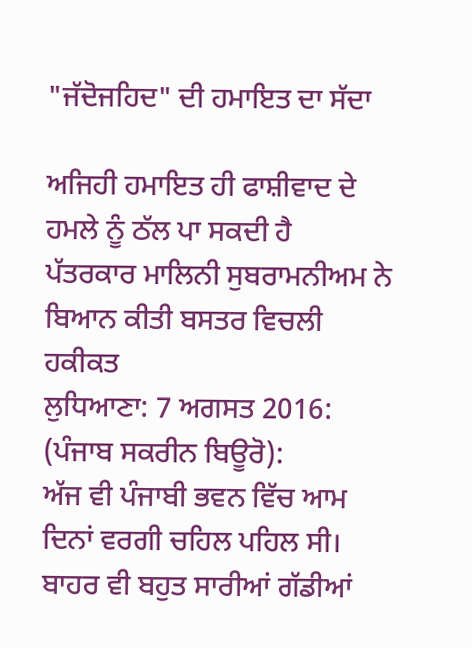"ਜੱਦੋਜਹਿਦ" ਦੀ ਹਮਾਇਤ ਦਾ ਸੱਦਾ

ਅਜਿਹੀ ਹਮਾਇਤ ਹੀ ਫਾਸ਼ੀਵਾਦ ਦੇ ਹਮਲੇ ਨੂੰ ਠੱਲ ਪਾ ਸਕਦੀ ਹੈ
ਪੱਤਰਕਾਰ ਮਾਲਿਨੀ ਸੁਬਰਾਮਨੀਅਮ ਨੇ ਬਿਆਨ ਕੀਤੀ ਬਸਤਰ ਵਿਚਲੀ ਹਕੀਕਤ
ਲੁਧਿਆਣਾ: 7 ਅਗਸਤ 2016: (ਪੰਜਾਬ ਸਕਰੀਨ ਬਿਊਰੋ):
ਅੱਜ ਵੀ ਪੰਜਾਬੀ ਭਵਨ ਵਿੱਚ ਆਮ ਦਿਨਾਂ ਵਰਗੀ ਚਹਿਲ ਪਹਿਲ ਸੀ। ਬਾਹਰ ਵੀ ਬਹੁਤ ਸਾਰੀਆਂ ਗੱਡੀਆਂ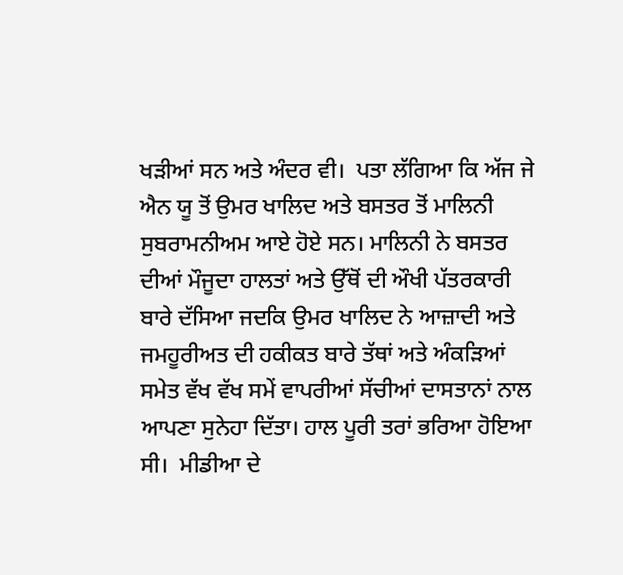ਖੜੀਆਂ ਸਨ ਅਤੇ ਅੰਦਰ ਵੀ।  ਪਤਾ ਲੱਗਿਆ ਕਿ ਅੱਜ ਜੇ ਐਨ ਯੂ ਤੋਂ ਉਮਰ ਖਾਲਿਦ ਅਤੇ ਬਸਤਰ ਤੋਂ ਮਾਲਿਨੀ ਸੁਬਰਾਮਨੀਅਮ ਆਏ ਹੋਏ ਸਨ। ਮਾਲਿਨੀ ਨੇ ਬਸਤਰ ਦੀਆਂ ਮੌਜੂਦਾ ਹਾਲਤਾਂ ਅਤੇ ਉੱਥੋਂ ਦੀ ਔਖੀ ਪੱਤਰਕਾਰੀ ਬਾਰੇ ਦੱਸਿਆ ਜਦਕਿ ਉਮਰ ਖਾਲਿਦ ਨੇ ਆਜ਼ਾਦੀ ਅਤੇ ਜਮਹੂਰੀਅਤ ਦੀ ਹਕੀਕਤ ਬਾਰੇ ਤੱਥਾਂ ਅਤੇ ਅੰਕੜਿਆਂ ਸਮੇਤ ਵੱਖ ਵੱਖ ਸਮੇਂ ਵਾਪਰੀਆਂ ਸੱਚੀਆਂ ਦਾਸਤਾਨਾਂ ਨਾਲ ਆਪਣਾ ਸੁਨੇਹਾ ਦਿੱਤਾ। ਹਾਲ ਪੂਰੀ ਤਰਾਂ ਭਰਿਆ ਹੋਇਆ ਸੀ।  ਮੀਡੀਆ ਦੇ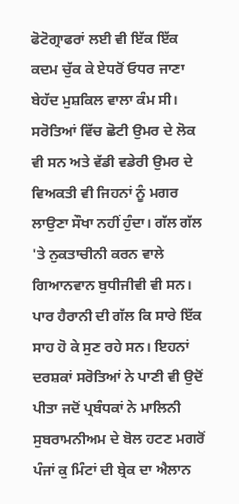ਫੋਟੋਗ੍ਰਾਫਰਾਂ ਲਈ ਵੀ ਇੱਕ ਇੱਕ ਕਦਮ ਚੁੱਕ ਕੇ ਏਧਰੋਂ ਓਧਰ ਜਾਣਾ ਬੇਹੱਦ ਮੁਸ਼ਕਿਲ ਵਾਲਾ ਕੰਮ ਸੀ। ਸਰੋਤਿਆਂ ਵਿੱਚ ਛੋਟੀ ਉਮਰ ਦੇ ਲੋਕ ਵੀ ਸਨ ਅਤੇ ਵੱਡੀ ਵਡੇਰੀ ਉਮਰ ਦੇ ਵਿਅਕਤੀ ਵੀ ਜਿਹਨਾਂ ਨੂੰ ਮਗਰ ਲਾਉਣਾ ਸੌਖਾ ਨਹੀਂ ਹੁੰਦਾ। ਗੱਲ ਗੱਲ 'ਤੇ ਨੁਕਤਾਚੀਨੀ ਕਰਨ ਵਾਲੇ ਗਿਆਨਵਾਨ ਬੁਧੀਜੀਵੀ ਵੀ ਸਨ।  ਪਾਰ ਹੈਰਾਨੀ ਦੀ ਗੱਲ ਕਿ ਸਾਰੇ ਇੱਕ ਸਾਹ ਹੋ ਕੇ ਸੁਣ ਰਹੇ ਸਨ। ਇਹਨਾਂ ਦਰਸ਼ਕਾਂ ਸਰੋਤਿਆਂ ਨੇ ਪਾਣੀ ਵੀ ਉਦੋਂ ਪੀਤਾ ਜਦੋਂ ਪ੍ਰਬੰਧਕਾਂ ਨੇ ਮਾਲਿਨੀ ਸੁਬਰਾਮਨੀਅਮ ਦੇ ਬੋਲ ਹਟਣ ਮਗਰੋਂ ਪੰਜਾਂ ਕੁ ਮਿੰਟਾਂ ਦੀ ਬ੍ਰੇਕ ਦਾ ਐਲਾਨ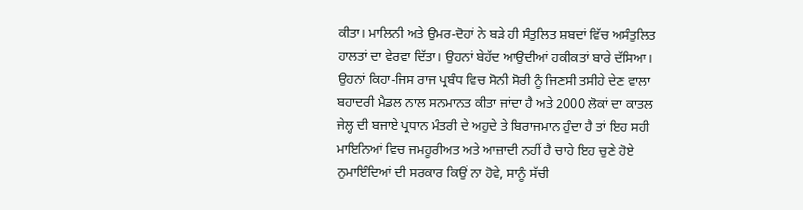ਕੀਤਾ। ਮਾਲਿਨੀ ਅਤੇ ਉਮਰ-ਦੋਹਾਂ ਨੇ ਬੜੇ ਹੀ ਸੰਤੁਲਿਤ ਸ਼ਬਦਾਂ ਵਿੱਚ ਅਸੰਤੁਲਿਤ ਹਾਲਤਾਂ ਦਾ ਵੇਰਵਾ ਦਿੱਤਾ। ਉਹਨਾਂ ਬੇਹੱਦ ਆਉਦੀਆਂ ਹਕੀਕਤਾਂ ਬਾਰੇ ਦੱਸਿਆ।
ਉਹਨਾਂ ਕਿਹਾ-ਜਿਸ ਰਾਜ ਪ੍ਰਬੰਧ ਵਿਚ ਸੋਨੀ ਸੋਰੀ ਨੂੰ ਜਿਣਸੀ ਤਸੀਹੇ ਦੇਣ ਵਾਲਾ ਬਹਾਦਰੀ ਮੈਡਲ ਨਾਲ ਸਨਮਾਨਤ ਕੀਤਾ ਜਾਂਦਾ ਹੈ ਅਤੇ 2000 ਲੋਕਾਂ ਦਾ ਕਾਤਲ ਜੇਲ੍ਹ ਦੀ ਬਜਾਏ ਪ੍ਰਧਾਨ ਮੰਤਰੀ ਦੇ ਅਹੁਦੇ ਤੇ ਬਿਰਾਜਮਾਨ ਹੁੰਦਾ ਹੈ ਤਾਂ ਇਹ ਸਹੀ ਮਾਇਨਿਆਂ ਵਿਚ ਜਮਹੂਰੀਅਤ ਅਤੇ ਆਜ਼ਾਦੀ ਨਹੀਂ ਹੈ ਚਾਹੇ ਇਹ ਚੁਣੇ ਹੋਏ ਨੁਮਾਇੰਦਿਆਂ ਦੀ ਸਰਕਾਰ ਕਿਉਂ ਨਾ ਹੋਵੇ, ਸਾਨੂੰ ਸੱਚੀ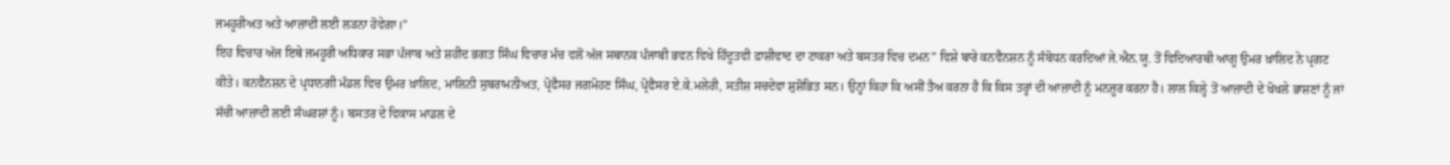ਜਮਹੂਰੀਅਤ ਅਤੇ ਆਜ਼ਾਦੀ ਲਈ ਲੜਨਾ ਹੋਵੇਗਾ।”
ਇਹ ਵਿਚਾਰ ਅੱਜ ਇਥੇ ਜਮਹੂਰੀ ਅਧਿਕਾਰ ਸਭਾ ਪੰਜਾਬ ਅਤੇ ਸ਼ਹੀਦ ਭਗਤ ਸਿੰਘ ਵਿਚਾਰ ਮੰਚ ਵਲੋਂ ਅੱਜ ਸਥਾਨਕ ਪੰਜਾਬੀ ਭਵਨ ਵਿਖੇ ਹਿੰਦੂਤਵੀ ਫ਼ਾਸ਼ੀਵਾਦ ਦਾ ਟਾਕਰਾ ਅਤੇ ਬਸਤਰ ਵਿਚ ਦਮਨ” ਵਿਸ਼ੇ ਬਾਰੇ ਕਨਵੈਨਸ਼ਨ ਨੂੰ ਸੰਬੋਧਨ ਕਰਦਿਆਂ ਜੇ.ਐਨ.ਯੂ. ਤੋਂ ਵਿਦਿਆਰਥੀ ਆਗੂ ਉਮਰ ਖ਼ਾਲਿਦ ਨੇ ਪ੍ਰਗਟ ਕੀਤੇ। ਕਨਵੈਨਸ਼ਨ ਦੇ ਪ੍ਰਧਾਨਗੀ ਮੰਡਲ ਵਿਚ ਉਮਰ ਖ਼ਾਲਿਦ, ਮਾਲਿਨੀ ਸੁਬਰਾਮਨੀਅਤ, ਪ੍ਰੋਫੈਸਰ ਜਗਮੋਹਣ ਸਿੰਘ, ਪ੍ਰੋਫੈਸਰ ਏ.ਕੇ.ਮਲੇਰੀ, ਸਤੀਸ਼ ਸਚਦੇਵਾ ਸ਼ੁਸ਼ੋਭਿਤ ਸਨ। ਉਨ੍ਹਾਂ ਕਿਹਾ ਕਿ ਅਸੀਂ ਤੈਅ ਕਰਨਾ ਹੈ ਕਿ ਕਿਸ ਤਰ੍ਹਾਂ ਦੀ ਆਜ਼ਾਦੀ ਨੂੰ ਮਨਜ਼ੂਰ ਕਰਨਾ ਹੈ। ਲਾਲ ਕਿਲ੍ਹੇ ਤੋਂ ਆਜ਼ਾਦੀ ਦੇ ਖੋਖਲੇ ਭਾਸ਼ਣਾਂ ਨੂੰ ਜਾਂ ਸੱਚੀ ਆਜ਼ਾਦੀ ਲਈ ਸੰਘਰਸ਼ਾਂ ਨੂੰ। ਬਸਤਰ ਦੇ ਵਿਕਾਸ ਮਾਡਲ ਦੇ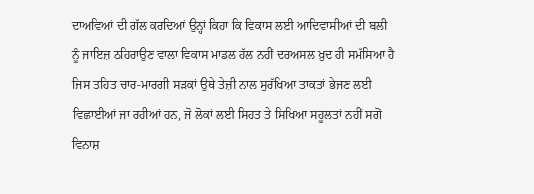ਦਾਅਵਿਆਂ ਦੀ ਗੱਲ ਕਰਦਿਆਂ ਉਨ੍ਹਾਂ ਕਿਹਾ ਕਿ ਵਿਕਾਸ ਲਈ ਆਦਿਵਾਸੀਆਂ ਦੀ ਬਲੀ ਨੂੰ ਜਾਇਜ਼ ਠਹਿਰਾਉਣ ਵਾਲਾ ਵਿਕਾਸ ਮਾਡਲ ਹੱਲ ਨਹੀਂ ਦਰਅਸਲ ਖ਼ੁਦ ਹੀ ਸਮੱਸਿਆ ਹੈ ਜਿਸ ਤਹਿਤ ਚਾਰ-ਮਾਰਗੀ ਸੜਕਾਂ ਉਥੇ ਤੇਜ਼ੀ ਨਾਲ ਸੁਰੱਖਿਆ ਤਾਕਤਾਂ ਭੇਜਣ ਲਈ ਵਿਛਾਈਆਂ ਜਾ ਰਹੀਆਂ ਹਨ, ਜੋ ਲੋਕਾਂ ਲਈ ਸਿਹਤ ਤੇ ਸਿਖਿਆ ਸਹੂਲਤਾਂ ਨਹੀਂ ਸਗੋਂ ਵਿਨਾਸ਼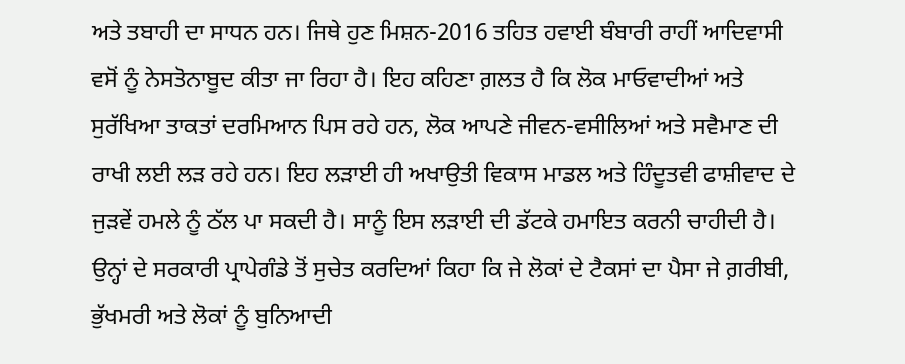ਅਤੇ ਤਬਾਹੀ ਦਾ ਸਾਧਨ ਹਨ। ਜਿਥੇ ਹੁਣ ਮਿਸ਼ਨ-2016 ਤਹਿਤ ਹਵਾਈ ਬੰਬਾਰੀ ਰਾਹੀਂ ਆਦਿਵਾਸੀ ਵਸੋਂ ਨੂੰ ਨੇਸਤੋਨਾਬੂਦ ਕੀਤਾ ਜਾ ਰਿਹਾ ਹੈ। ਇਹ ਕਹਿਣਾ ਗ਼ਲਤ ਹੈ ਕਿ ਲੋਕ ਮਾਓਵਾਦੀਆਂ ਅਤੇ ਸੁਰੱਖਿਆ ਤਾਕਤਾਂ ਦਰਮਿਆਨ ਪਿਸ ਰਹੇ ਹਨ, ਲੋਕ ਆਪਣੇ ਜੀਵਨ-ਵਸੀਲਿਆਂ ਅਤੇ ਸਵੈਮਾਣ ਦੀ ਰਾਖੀ ਲਈ ਲੜ ਰਹੇ ਹਨ। ਇਹ ਲੜਾਈ ਹੀ ਅਖਾਉਤੀ ਵਿਕਾਸ ਮਾਡਲ ਅਤੇ ਹਿੰਦੂਤਵੀ ਫਾਸ਼ੀਵਾਦ ਦੇ ਜੁੜਵੇਂ ਹਮਲੇ ਨੂੰ ਠੱਲ ਪਾ ਸਕਦੀ ਹੈ। ਸਾਨੂੰ ਇਸ ਲੜਾਈ ਦੀ ਡੱਟਕੇ ਹਮਾਇਤ ਕਰਨੀ ਚਾਹੀਦੀ ਹੈ। ਉਨ੍ਹਾਂ ਦੇ ਸਰਕਾਰੀ ਪ੍ਰਾਪੇਗੰਡੇ ਤੋਂ ਸੁਚੇਤ ਕਰਦਿਆਂ ਕਿਹਾ ਕਿ ਜੇ ਲੋਕਾਂ ਦੇ ਟੈਕਸਾਂ ਦਾ ਪੈਸਾ ਜੇ ਗ਼ਰੀਬੀ, ਭੁੱਖਮਰੀ ਅਤੇ ਲੋਕਾਂ ਨੂੰ ਬੁਨਿਆਦੀ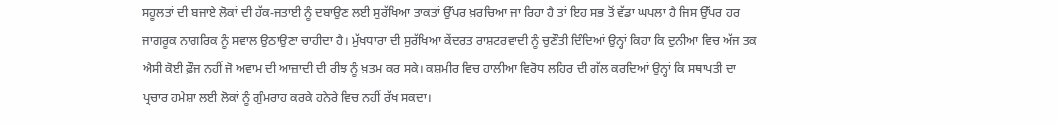ਸਹੂਲਤਾਂ ਦੀ ਬਜਾਏ ਲੋਕਾਂ ਦੀ ਹੱਕ-ਜਤਾਈ ਨੂੰ ਦਬਾਉਣ ਲਈ ਸੁਰੱਖਿਆ ਤਾਕਤਾਂ ਉੱਪਰ ਖ਼ਰਚਿਆ ਜਾ ਰਿਹਾ ਹੈ ਤਾਂ ਇਹ ਸਭ ਤੋਂ ਵੱਡਾ ਘਪਲਾ ਹੈ ਜਿਸ ਉੱਪਰ ਹਰ ਜਾਗਰੂਕ ਨਾਗਰਿਕ ਨੂੰ ਸਵਾਲ ਉਠਾਉਣਾ ਚਾਹੀਦਾ ਹੈ। ਮੁੱਖਧਾਰਾ ਦੀ ਸੁਰੱਖਿਆ ਕੇਂਦਰਤ ਰਾਸ਼ਟਰਵਾਦੀ ਨੂੰ ਚੁਣੌਤੀ ਦਿੰਦਿਆਂ ਉਨ੍ਹਾਂ ਕਿਹਾ ਕਿ ਦੁਨੀਆ ਵਿਚ ਅੱਜ ਤਕ ਐਸੀ ਕੋਈ ਫ਼ੌਜ ਨਹੀਂ ਜੋ ਅਵਾਮ ਦੀ ਆਜ਼ਾਦੀ ਦੀ ਰੀਝ ਨੂੰ ਖ਼ਤਮ ਕਰ ਸਕੇ। ਕਸ਼ਮੀਰ ਵਿਚ ਹਾਲੀਆ ਵਿਰੋਧ ਲਹਿਰ ਦੀ ਗੱਲ ਕਰਦਿਆਂ ਉਨ੍ਹਾਂ ਕਿ ਸਥਾਪਤੀ ਦਾ ਪ੍ਰਚਾਰ ਹਮੇਸ਼ਾ ਲਈ ਲੋਕਾਂ ਨੂੰ ਗੁੰਮਰਾਹ ਕਰਕੇ ਹਨੇਰੇ ਵਿਚ ਨਹੀਂ ਰੱਖ ਸਕਦਾ।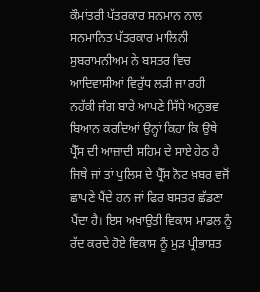ਕੌਮਾਂਤਰੀ ਪੱਤਰਕਾਰ ਸਨਮਾਨ ਨਾਲ ਸਨਮਾਨਿਤ ਪੱਤਰਕਾਰ ਮਾਲਿਨੀ ਸੁਬਰਾਮਨੀਅਮ ਨੇ ਬਸਤਰ ਵਿਚ ਆਦਿਵਾਸੀਆਂ ਵਿਰੁੱਧ ਲੜੀ ਜਾ ਰਹੀ ਨਹੱਕੀ ਜੰਗ ਬਾਰੇ ਆਪਣੇ ਸਿੱਧੇ ਅਨੁਭਵ ਬਿਆਨ ਕਰਦਿਆਂ ਉਨ੍ਹਾਂ ਕਿਹਾ ਕਿ ਉਥੇ ਪ੍ਰੈੱਸ ਦੀ ਆਜ਼ਾਦੀ ਸਹਿਮ ਦੇ ਸਾਏ ਹੇਠ ਹੈ ਜਿਥੇ ਜਾਂ ਤਾਂ ਪੁਲਿਸ ਦੇ ਪ੍ਰੈੱਸ ਨੋਟ ਖ਼ਬਰ ਵਜੋਂ ਛਾਪਣੇ ਪੈਂਦੇ ਹਨ ਜਾਂ ਫਿਰ ਬਸਤਰ ਛੱਡਣਾ ਪੈਂਦਾ ਹੈ। ਇਸ ਅਖਾਉਤੀ ਵਿਕਾਸ ਮਾਡਲ ਨੂੰ ਰੱਦ ਕਰਦੇ ਹੋਏ ਵਿਕਾਸ ਨੂੰ ਮੁੜ ਪ੍ਰੀਭਾਸ਼ਤ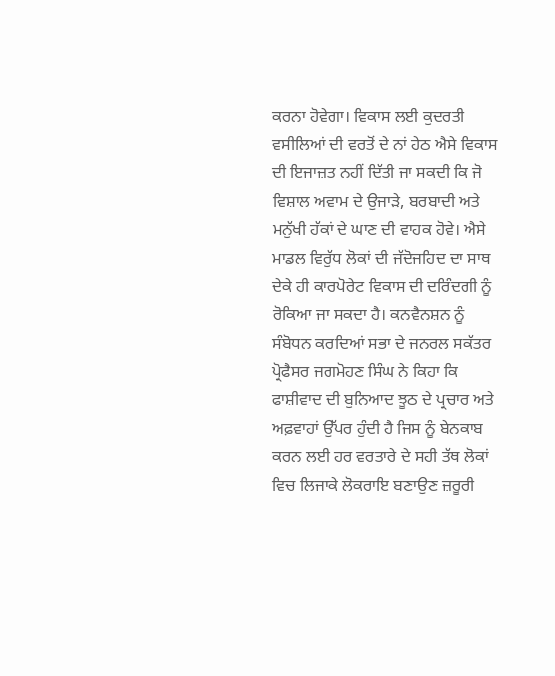ਕਰਨਾ ਹੋਵੇਗਾ। ਵਿਕਾਸ ਲਈ ਕੁਦਰਤੀ ਵਸੀਲਿਆਂ ਦੀ ਵਰਤੋਂ ਦੇ ਨਾਂ ਹੇਠ ਐਸੇ ਵਿਕਾਸ ਦੀ ਇਜਾਜ਼ਤ ਨਹੀਂ ਦਿੱਤੀ ਜਾ ਸਕਦੀ ਕਿ ਜੋ ਵਿਸ਼ਾਲ ਅਵਾਮ ਦੇ ਉਜਾੜੇ, ਬਰਬਾਦੀ ਅਤੇ ਮਨੁੱਖੀ ਹੱਕਾਂ ਦੇ ਘਾਣ ਦੀ ਵਾਹਕ ਹੋਵੇ। ਐਸੇ ਮਾਡਲ ਵਿਰੁੱਧ ਲੋਕਾਂ ਦੀ ਜੱਦੋਜਹਿਦ ਦਾ ਸਾਥ ਦੇਕੇ ਹੀ ਕਾਰਪੋਰੇਟ ਵਿਕਾਸ ਦੀ ਦਰਿੰਦਗੀ ਨੂੰ ਰੋਕਿਆ ਜਾ ਸਕਦਾ ਹੈ। ਕਨਵੈਨਸ਼ਨ ਨੂੰ ਸੰਬੋਧਨ ਕਰਦਿਆਂ ਸਭਾ ਦੇ ਜਨਰਲ ਸਕੱਤਰ ਪ੍ਰੋਫੈਸਰ ਜਗਮੋਹਣ ਸਿੰਘ ਨੇ ਕਿਹਾ ਕਿ ਫਾਸ਼ੀਵਾਦ ਦੀ ਬੁਨਿਆਦ ਝੂਠ ਦੇ ਪ੍ਰਚਾਰ ਅਤੇ ਅਫ਼ਵਾਹਾਂ ਉੱਪਰ ਹੁੰਦੀ ਹੈ ਜਿਸ ਨੂੰ ਬੇਨਕਾਬ ਕਰਨ ਲਈ ਹਰ ਵਰਤਾਰੇ ਦੇ ਸਹੀ ਤੱਥ ਲੋਕਾਂ ਵਿਚ ਲਿਜਾਕੇ ਲੋਕਰਾਇ ਬਣਾਉਣ ਜ਼ਰੂਰੀ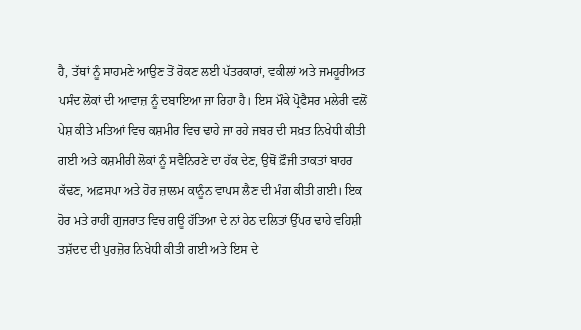ਹੈ, ਤੱਥਾਂ ਨੂੰ ਸਾਹਮਣੇ ਆਉਣ ਤੋਂ ਰੋਕਣ ਲਈ ਪੱਤਰਕਾਰਾਂ, ਵਕੀਲਾਂ ਅਤੇ ਜਮਹੂਰੀਅਤ ਪਸੰਦ ਲੋਕਾਂ ਦੀ ਆਵਾਜ਼ ਨੂੰ ਦਬਾਇਆ ਜਾ ਰਿਹਾ ਹੈ। ਇਸ ਮੌਕੇ ਪ੍ਰੋਫੈਸਰ ਮਲੇਰੀ ਵਲੋਂ ਪੇਸ਼ ਕੀਤੇ ਮਤਿਆਂ ਵਿਚ ਕਸ਼ਮੀਰ ਵਿਚ ਢਾਹੇ ਜਾ ਰਹੇ ਜਬਰ ਦੀ ਸਖ਼ਤ ਨਿਖੇਧੀ ਕੀਤੀ ਗਈ ਅਤੇ ਕਸ਼ਮੀਰੀ ਲੋਕਾਂ ਨੂੰ ਸਵੈਨਿਰਣੇ ਦਾ ਹੱਕ ਦੇਣ, ਉਥੋਂ ਫ਼ੌਜੀ ਤਾਕਤਾਂ ਬਾਹਰ ਕੱਢਣ, ਅਫ਼ਸਪਾ ਅਤੇ ਹੋਰ ਜ਼ਾਲਮ ਕਾਨੂੰਨ ਵਾਪਸ ਲੈਣ ਦੀ ਮੰਗ ਕੀਤੀ ਗਈ। ਇਕ ਹੋਰ ਮਤੇ ਰਾਹੀਂ ਗੁਜਰਾਤ ਵਿਚ ਗਊ ਹੱਤਿਆ ਦੇ ਨਾਂ ਹੇਠ ਦਲਿਤਾਂ ਉੱਪਰ ਢਾਹੇ ਵਹਿਸ਼ੀ ਤਸ਼ੱਦਦ ਦੀ ਪੁਰਜ਼ੋਰ ਨਿਖੇਧੀ ਕੀਤੀ ਗਈ ਅਤੇ ਇਸ ਦੇ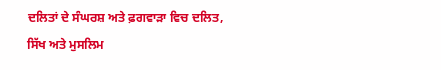ਦਲਿਤਾਂ ਦੇ ਸੰਘਰਸ਼ ਅਤੇ ਫ਼ਗਵਾੜਾ ਵਿਚ ਦਲਿਤ, ਸਿੱਖ ਅਤੇ ਮੁਸਲਿਮ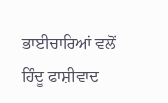ਭਾਈਚਾਰਿਆਂ ਵਲੋਂ ਹਿੰਦੂ ਫਾਸ਼ੀਵਾਦ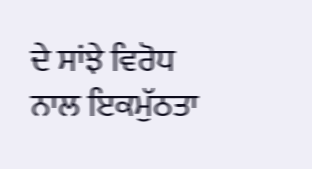ਦੇ ਸਾਂਝੇ ਵਿਰੋਧ ਨਾਲ ਇਕਮੁੱਠਤਾ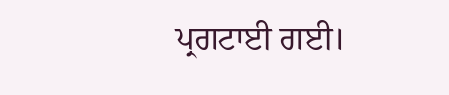ਪ੍ਰਗਟਾਈ ਗਈ।